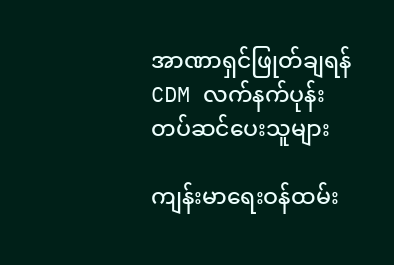အာဏာရှင်ဖြုတ်ချရန် CDM လက်နက်ပုန်း တပ်ဆင်ပေးသူများ

ကျန်းမာရေးဝန်ထမ်း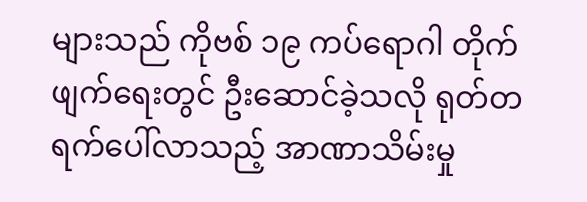များသည် ကိုဗစ် ၁၉ ကပ်ရောဂါ တိုက်ဖျက်ရေးတွင် ဦးဆောင်ခဲ့သလို ရုတ်တရက်ပေါ်လာသည့် အာဏာသိမ်းမှု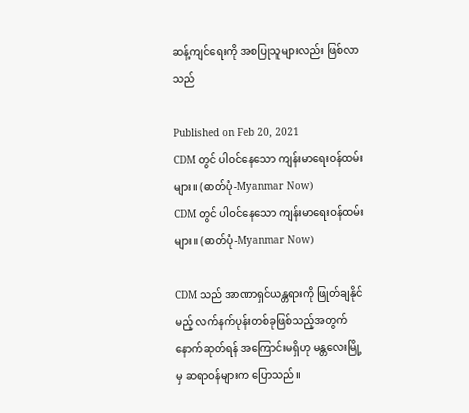ဆန့်ကျင်ရေးကို အစပြုသူများလည်း ဖြစ်လာသည်

Published on Feb 20, 2021
CDM တွင် ပါဝင်နေသော ကျန်းမာရေးဝန်ထမ်းများ။ (ဓာတ်ပုံ-Myanmar Now)
CDM တွင် ပါဝင်နေသော ကျန်းမာရေးဝန်ထမ်းများ။ (ဓာတ်ပုံ-Myanmar Now)

CDM သည် အာဏာရှင်ယန္တရားကို ဖြုတ်ချနိုင်မည့် လက်နက်ပုန်းတစ်ခုဖြစ်သည့်အတွက် နောက်ဆုတ်ရန် အကြောင်းမရှိဟု မန္တလေးမြို့မှ ဆရာဝန်များက ပြောသည်။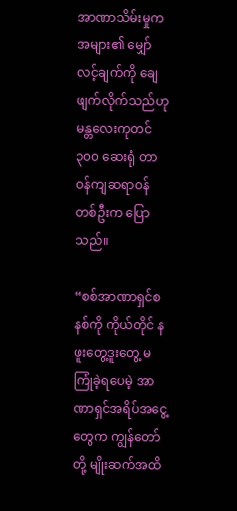အာဏာသိမ်းမှုက အများ၏ မျှော်လင့်ချက်ကို ချေဖျက်လိုက်သည်ဟု မန္တလေးကုတင် ၃၀၀ ဆေးရုံ တာဝန်ကျဆရာဝန်တစ်ဦးက ပြောသည်။

“စစ်အာဏာရှင်စနစ်ကို ကိုယ်တိုင် နဖူးတွေ့ဒူးတွေ့ မကြုံခဲ့ရပေမဲ့ အာဏာရှင်အရိပ်အငွေ့တွေက ကျွန်တော်တို့ မျိုးဆက်အထိ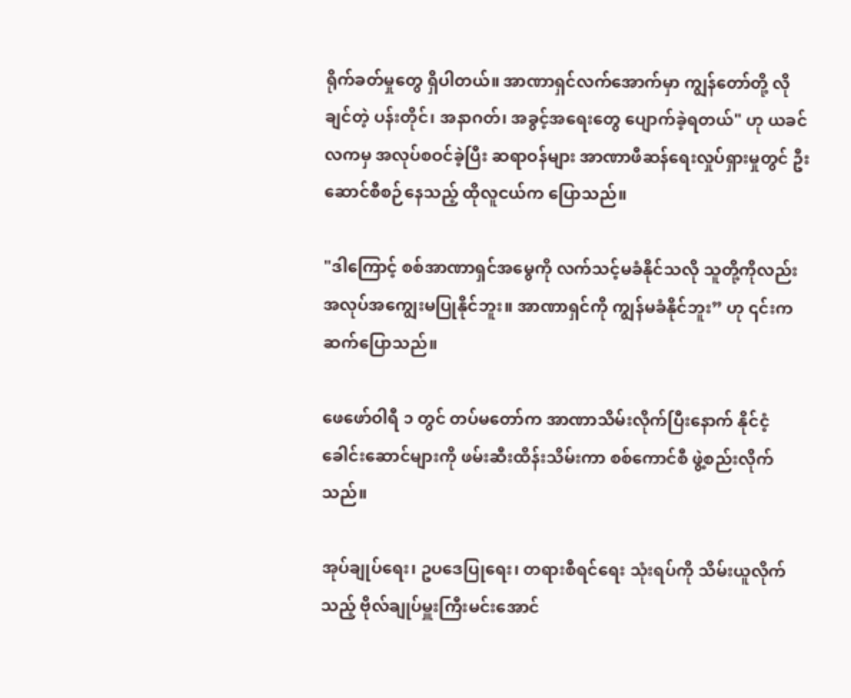ရိုက်ခတ်မှုတွေ ရှိပါတယ်။ အာဏာရှင်လက်အောက်မှာ ကျွန်တော်တို့ လိုချင်တဲ့ ပန်းတိုင်၊ အနာဂတ်၊ အခွင့်အရေးတွေ ပျောက်ခဲ့ရတယ်" ဟု ယခင်လကမှ အလုပ်စဝင်ခဲ့ပြီး ဆရာဝန်များ အာဏာဖီဆန်ရေးလှုပ်ရှားမှုတွင် ဦးဆောင်စီစဉ်နေသည့် ထိုလူငယ်က ပြောသည်။

"ဒါကြောင့် စစ်အာဏာရှင်အမွေကို လက်သင့်မခံနိုင်သလို သူတို့ကိုလည်း အလုပ်အကျွေးမပြုနိုင်ဘူး။ အာဏာရှင်ကို ကျွန်မခံနိုင်ဘူး” ဟု ၎င်းက ဆက်ပြောသည်။

ဖေဖော်ဝါရီ ၁ တွင် တပ်မတော်က အာဏာသိမ်းလိုက်ပြီးနောက် နိုင်ငံ့ခေါင်းဆောင်များကို ဖမ်းဆီးထိန်းသိမ်းကာ စစ်ကောင်စီ ဖွဲ့စည်းလိုက်သည်။

အုပ်ချုပ်ရေး၊ ဥပဒေပြုရေး၊ တရားစီရင်ရေး သုံးရပ်ကို သိမ်းယူလိုက်သည့် ဗိုလ်ချုပ်မှူးကြီးမင်းအောင်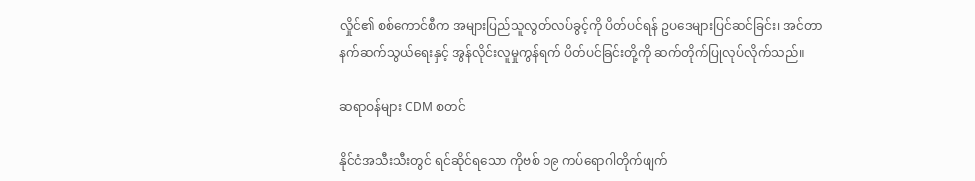လှိုင်၏ စစ်ကောင်စီက အများပြည်သူလွတ်လပ်ခွင့်ကို ပိတ်ပင်ရန် ဥပဒေများပြင်ဆင်ခြင်း၊ အင်တာနက်ဆက်သွယ်ရေးနှင့် အွန်လိုင်းလူမှုကွန်ရက် ပိတ်ပင်ခြင်းတို့ကို ဆက်တိုက်ပြုလုပ်လိုက်သည်။

ဆရာဝန်များ CDM စတင်

နိုင်ငံအသီးသီးတွင် ရင်ဆိုင်ရသော ကိုဗစ် ၁၉ ကပ်ရောဂါတိုက်ဖျက်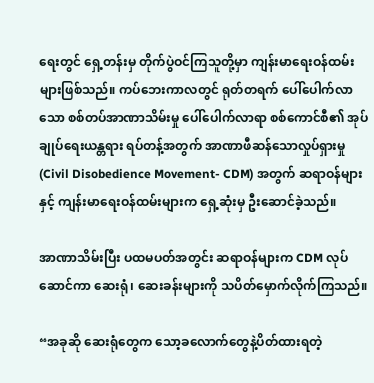ရေးတွင် ရှေ့တန်းမှ တိုက်ပွဲဝင်ကြသူတို့မှာ ကျန်းမာရေးဝန်ထမ်းများဖြစ်သည်။ ကပ်ဘေးကာလတွင် ရုတ်တရက် ပေါ်ပေါက်လာသော စစ်တပ်အာဏာသိမ်းမှု ပေါ်ပေါက်လာရာ စစ်ကောင်စီ၏ အုပ်ချုပ်ရေးယန္တရား ရပ်တန့်အတွက် အာဏာဖီဆန်သောလှုပ်ရှားမှု (Civil Disobedience Movement- CDM) အတွက် ဆရာဝန်များနှင့် ကျန်းမာရေးဝန်ထမ်းများက ရှေ့ဆုံးမှ ဦးဆောင်ခဲ့သည်။

အာဏာသိမ်းပြီး ပထမပတ်အတွင်း ဆရာဝန်များက CDM လုပ်ဆောင်ကာ ဆေးရုံ၊ ဆေးခန်းများကို သပိတ်မှောက်လိုက်ကြသည်။

“အခုဆို ဆေးရုံတွေက သော့ခလောက်တွေနဲ့ပိတ်ထားရတဲ့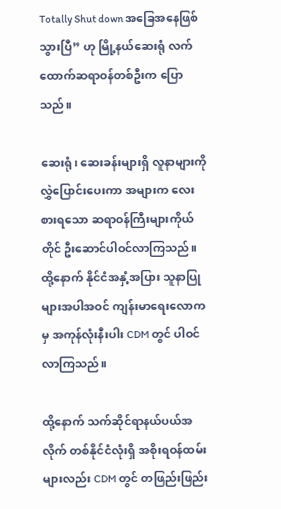Totally Shut down အခြေအနေဖြစ်သွားပြီ” ဟု မြို့နယ်ဆေးရုံ လက်ထောက်ဆရာဝန်တစ်ဦးက ပြောသည်။

ဆေးရုံ၊ ဆေးခန်းများရှိ လူနာများကို လွှဲပြောင်းပေးကာ အများက လေးစားရသော ဆရာဝန်ကြီးများကိုယ်တိုင် ဦးဆောင်ပါဝင်လာကြသည်။ ထို့နောက် နိုင်ငံအနှံ့အပြား သူနာပြုများအပါအဝင် ကျန်းမာရေးလောကမှ အကုန်လုံးနီးပါး CDM တွင် ပါဝင်လာကြသည်။

ထို့နောက် သက်ဆိုင်ရာနယ်ပယ်အလိုက် တစ်နိုင်ငံလုံးရှိ အစိုးရဝန်ထမ်းများလည်း CDM တွင် တဖြည်းဖြည်း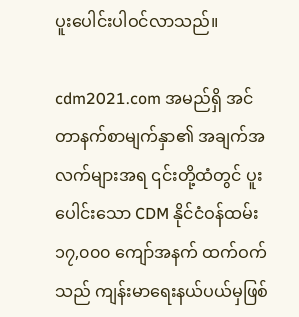ပူးပေါင်းပါဝင်လာသည်။

cdm2021.com အမည်ရှိ အင်တာနက်စာမျက်နှာ၏ အချက်အလက်များအရ ၎င်းတို့ထံတွင် ပူးပေါင်းသော CDM နိုင်ငံဝန်ထမ်း ၁၇,၀၀၀ ကျော်အနက် ထက်ဝက်သည် ကျန်းမာရေးနယ်ပယ်မှဖြစ်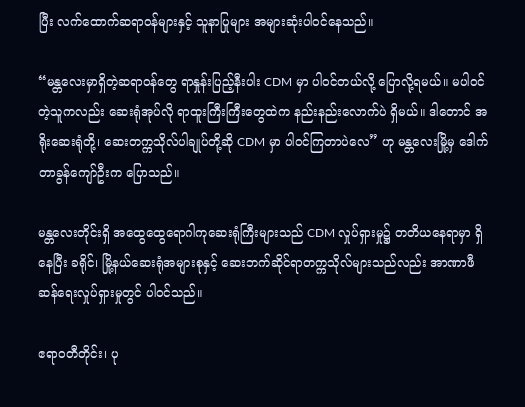ပြီး လက်ထောက်ဆရာဝန်များနှင့် သူနာပြုများ အများဆုံးပါဝင်နေသည်။

“မန္တလေးမှာရှိတဲ့ဆရာဝန်တွေ ရာနှုန်းပြည့်နီးပါး CDM မှာ ပါဝင်တယ်လို့ ပြောလို့ရမယ်။ မပါဝင်တဲ့သူကလည်း ဆေးရုံအုပ်လို ရာထူးကြီးကြီးတွေထဲက နည်းနည်းလောက်ပဲ ရှိမယ်။ ဒါတောင် အရိုးဆေးရုံတို့၊ ဆေးတက္ကသိုလ်ပါချုပ်တို့ဆို CDM မှာ ပါဝင်ကြတာပဲလေ” ဟု မန္တလေးမြို့မှ ဒေါက်တာခွန်ကျော်ဦးက ပြောသည်။

မန္တလေးတိုင်းရှိ အထွေထွေရောဂါကုဆေးရုံကြီးများသည် CDM လှုပ်ရှားမှု၌ တတိယနေရာမှာ ရှိနေပြီး ခရိုင်၊ မြို့နယ်ဆေးရုံအများစုနှင့် ဆေးဘက်ဆိုင်ရာတက္ကသိုလ်များသည်လည်း အာဏာဖီဆန်ရေးလှုပ်ရှားမှုတွင် ပါဝင်သည်။

ဧရာဝတီတိုင်း၊ ပု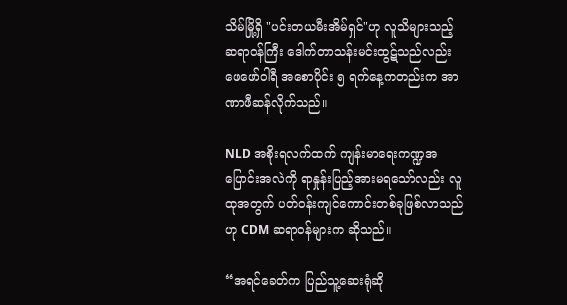သိမ်မြို့ရှိ "ပင်းတယမီးအိမ်ရှင်"ဟု လူသိများသည့် ဆရာဝန်ကြီး ဒေါက်တာသန်းမင်းထွဋ်သည်လည်း ဖေဖော်ဝါရီ အစောပိုင်း ၅ ရက်နေ့ကတည်းက အာဏာဖီဆန်လိုက်သည်။

NLD အစိုးရလက်ထက် ကျန်းမာရေးကဏ္ဍအပြောင်းအလဲကို ရာနှုန်းပြည့်အားမရသော်လည်း လူထုအတွက် ပတ်ဝန်းကျင်ကောင်းတစ်ခုဖြစ်လာသည်ဟု CDM ဆရာဝန်များက ဆိုသည်။

“အရင်ခေတ်က ပြည်သူ့ဆေးရုံဆို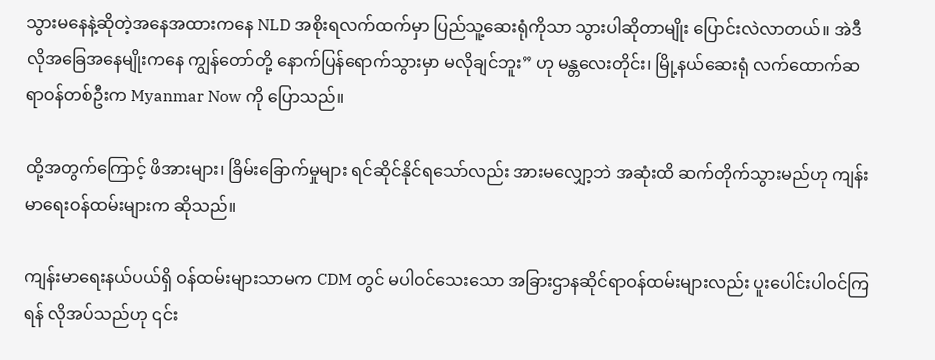သွားမနေနဲ့ဆိုတဲ့အနေအထားကနေ NLD အစိုးရလက်ထက်မှာ ပြည်သူ့ဆေးရုံကိုသာ သွားပါဆိုတာမျိုး ပြောင်းလဲလာတယ်။ အဲဒီလိုအခြေအနေမျိုးကနေ ကျွန်တော်တို့ နောက်ပြန်ရောက်သွားမှာ မလိုချင်ဘူး” ဟု မန္တလေးတိုင်း၊ မြို့နယ်ဆေးရုံ လက်ထောက်ဆရာဝန်တစ်ဦးက Myanmar Now ကို ပြောသည်။

ထို့အတွက်ကြောင့် ဖိအားများ၊ ခြိမ်းခြောက်မှုများ ရင်ဆိုင်နိုင်ရသော်လည်း အားမလျှော့ဘဲ အဆုံးထိ ဆက်တိုက်သွားမည်ဟု ကျန်းမာရေးဝန်ထမ်းများက ဆိုသည်။

ကျန်းမာရေးနယ်ပယ်ရှိ ဝန်ထမ်းများသာမက CDM တွင် မပါဝင်သေးသော အခြားဌာနဆိုင်ရာဝန်ထမ်းများလည်း ပူးပေါင်းပါဝင်ကြရန် လိုအပ်သည်ဟု ၎င်း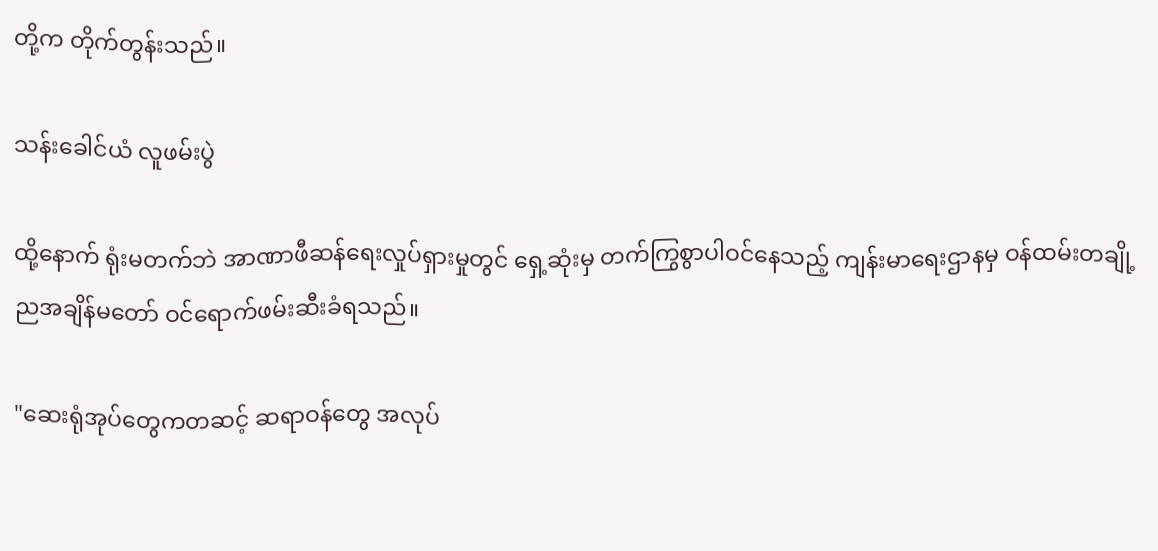တို့က တိုက်တွန်းသည်။

သန်းခေါင်ယံ လူဖမ်းပွဲ

ထို့နောက် ရုံးမတက်ဘဲ အာဏာဖီဆန်ရေးလှုပ်ရှားမှုတွင် ရှေ့ဆုံးမှ တက်ကြွစွာပါဝင်နေသည့် ကျန်းမာရေးဌာနမှ ဝန်ထမ်းတချို့ ညအချိန်မတော် ဝင်ရောက်ဖမ်းဆီးခံရသည်။

"ဆေးရုံအုပ်တွေကတဆင့် ဆရာဝန်တွေ အလုပ်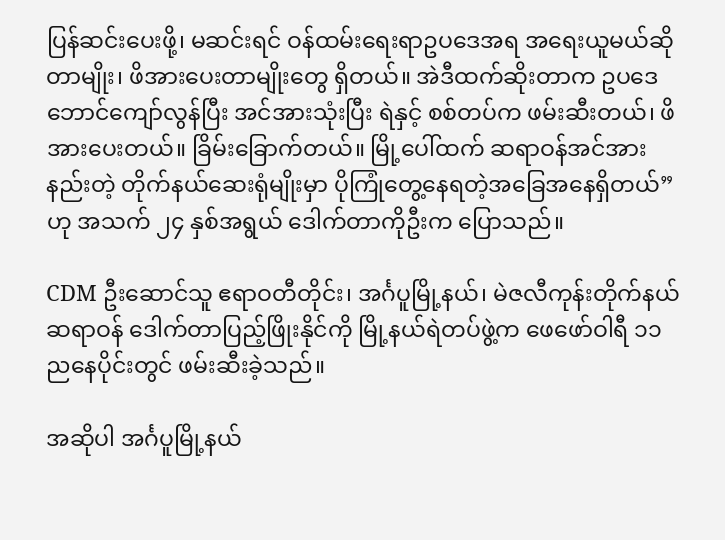ပြန်ဆင်းပေးဖို့၊ မဆင်းရင် ဝန်ထမ်းရေးရာဥပဒေအရ အရေးယူမယ်ဆိုတာမျိုး၊ ဖိအားပေးတာမျိုးတွေ ရှိတယ်။ အဲဒီထက်ဆိုးတာက ဥပဒေဘောင်ကျော်လွန်ပြီး အင်အားသုံးပြီး ရဲနှင့် စစ်တပ်က ဖမ်းဆီးတယ်၊ ဖိအားပေးတယ်။ ခြိမ်းခြောက်တယ်။ မြို့ပေါ်ထက် ဆရာဝန်အင်အားနည်းတဲ့ တိုက်နယ်ဆေးရုံမျိုးမှာ ပိုကြုံတွေ့နေရတဲ့အခြေအနေရှိတယ်” ဟု အသက် ၂၄ နှစ်အရွယ် ဒေါက်တာကိုဦးက ပြောသည်။

CDM ဦးဆောင်သူ ဧရာဝတီတိုင်း၊ အင်္ဂပူမြို့နယ်၊ မဲဇလီကုန်းတိုက်နယ်ဆရာဝန် ဒေါက်တာပြည့်ဖြိုးနိုင်ကို မြို့နယ်ရဲတပ်ဖွဲ့က ဖေဖော်ဝါရီ ၁၁ ညနေပိုင်းတွင် ဖမ်းဆီးခဲ့သည်။

အဆိုပါ အင်္ဂပူမြို့နယ်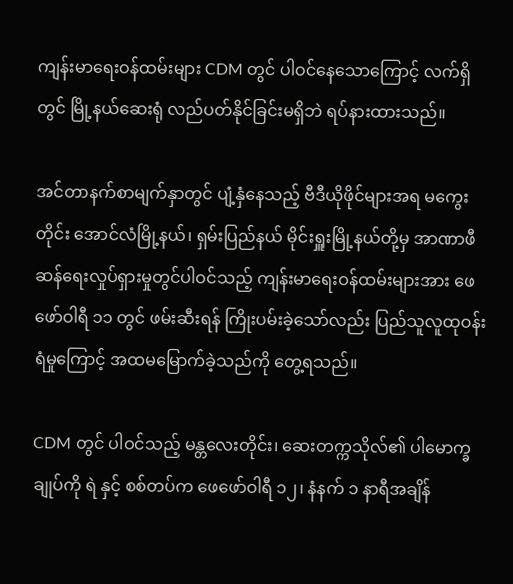ကျန်းမာရေးဝန်ထမ်းများ CDM တွင် ပါဝင်နေသောကြောင့် လက်ရှိတွင် မြို့နယ်ဆေးရုံ လည်ပတ်နိုင်ခြင်းမရှိဘဲ ရပ်နားထားသည်။

အင်တာနက်စာမျက်နှာတွင် ပျံ့နှံနေသည့် ဗီဒီယိုဖိုင်များအရ မကွေးတိုင်း အောင်လံမြို့နယ်၊ ရှမ်းပြည်နယ် မိုင်းရှူးမြို့နယ်တို့မှ အာဏာဖီဆန်ရေးလှုပ်ရှားမှုတွင်ပါဝင်သည့် ကျန်းမာရေးဝန်ထမ်းများအား ဖေဖော်ဝါရီ ၁၁ တွင် ဖမ်းဆီးရန် ကြိုးပမ်းခဲ့သော်လည်း ပြည်သူလူထုဝန်းရံမှုကြောင့် အထမမြောက်ခဲ့သည်ကို တွေ့ရသည်။

CDM တွင် ပါဝင်သည့် မန္တလေးတိုင်း၊ ဆေးတက္ကသိုလ်၏ ပါမောက္ခချုပ်ကို ရဲ နှင့် စစ်တပ်က ဖေဖော်ဝါရီ ၁၂၊ နံနက် ၁ နာရီအချိန်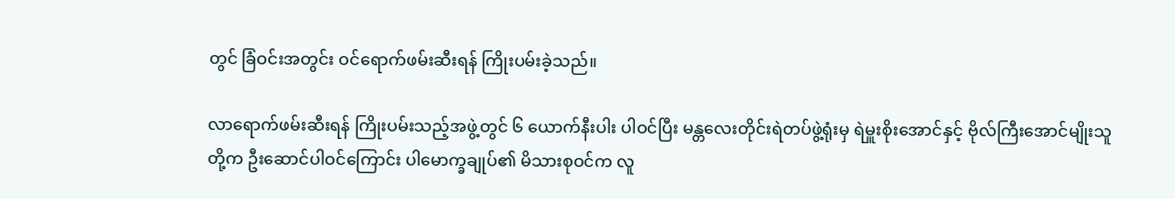တွင် ခြံဝင်းအတွင်း ဝင်ရောက်ဖမ်းဆီးရန် ကြိုးပမ်းခဲ့သည်။

လာရောက်ဖမ်းဆီးရန် ကြိုးပမ်းသည့်အဖွဲ့တွင် ၆ ယောက်နီးပါး ပါဝင်ပြီး မန္တလေးတိုင်းရဲတပ်ဖွဲ့ရုံးမှ ရဲမှူးစိုးအောင်နှင့် ဗိုလ်ကြီးအောင်မျိုးသူတို့က ဦးဆောင်ပါဝင်ကြောင်း ပါမောက္ခချုပ်၏ မိသားစုဝင်က လူ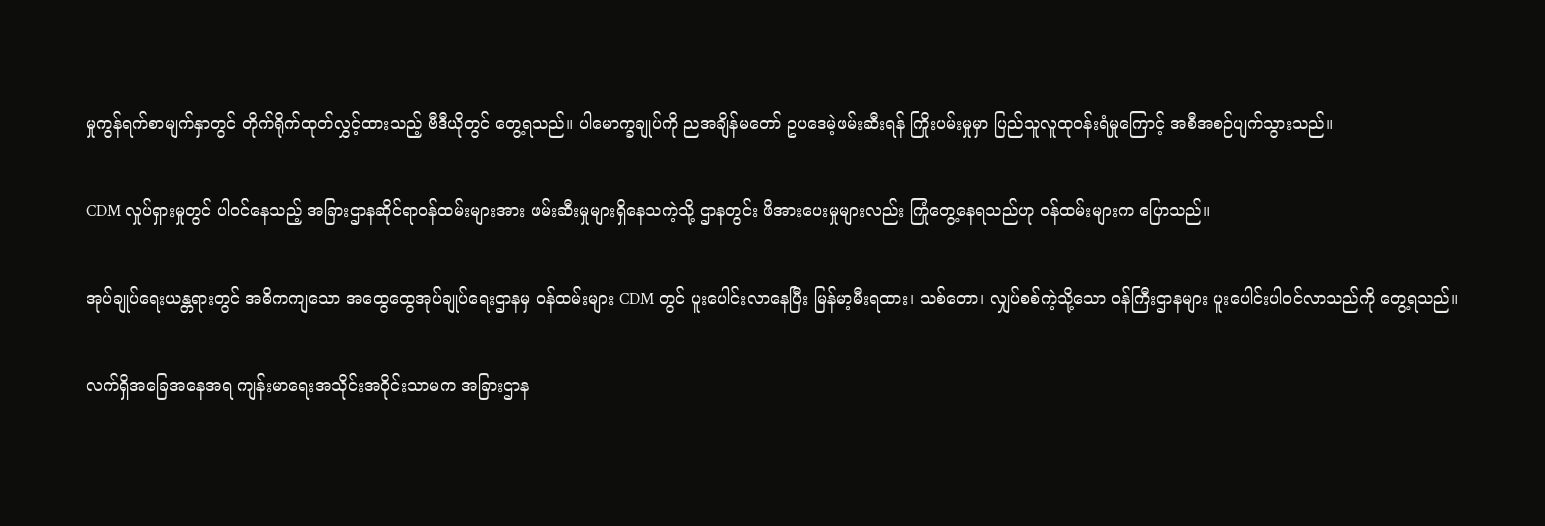မှုကွန်ရက်စာမျက်နှာတွင် တိုက်ရိုက်ထုတ်လွှင့်ထားသည့် ဗီဒီယိုတွင် တွေ့ရသည်။ ပါမောက္ခချုပ်ကို ညအချိန်မတော် ဥပဒေမဲ့ဖမ်းဆီးရန် ကြိုးပမ်းမှုမှာ ပြည်သူလူထုဝန်းရံမှုကြောင့် အစီအစဉ်ပျက်သွားသည်။

CDM လှုပ်ရှားမှုတွင် ပါဝင်နေသည့် အခြားဌာနဆိုင်ရာဝန်ထမ်းများအား ဖမ်းဆီးမှုများရှိနေသကဲ့သို့ ဌာနတွင်း ဖိအားပေးမှုများလည်း ကြုံတွေ့နေရသည်ဟု ဝန်ထမ်းများက ပြောသည်။

အုပ်ချုပ်ရေးယန္တရားတွင် အဓိကကျသော အထွေထွေအုပ်ချုပ်ရေးဌာနမှ ဝန်ထမ်းများ CDM တွင် ပူးပေါင်းလာနေပြီး မြန်မာ့မီးရထား၊ သစ်တော၊ လျှပ်စစ်ကဲ့သို့သော ဝန်ကြီးဌာနများ ပူးပေါင်းပါဝင်လာသည်ကို တွေ့ရသည်။

လက်ရှိအခြေအနေအရ ကျန်းမာရေးအသိုင်းအဝိုင်းသာမက အခြားဌာန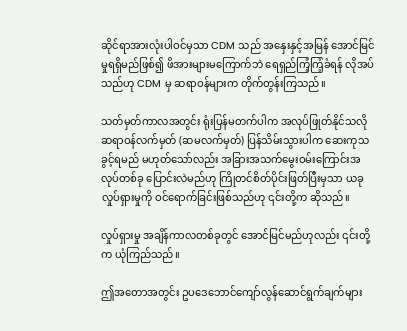ဆိုင်ရာအားလုံးပါဝင်မှသာ CDM သည် အနှေးနှင့်အမြန် အောင်မြင်မှုရရှိမည်ဖြစ်၍ ဖိအားများမကြောက်ဘဲ ရေရှည်ကြံ့ကြံ့ခံရန် လိုအပ်သည်ဟု CDM မှ ဆရာဝန်များက တိုက်တွန်းကြသည်။

သတ်မှတ်ကာလအတွင်း ရုံးပြန်မတက်ပါက အလုပ်ဖြုတ်နိုင်သလို ဆရာဝန်လက်မှတ် (ဆမလက်မှတ်) ပြန်သိမ်းသွားပါက ဆေးကုသခွင့်ရမည် မဟုတ်သော်လည်း အခြားအသက်မွေးဝမ်းကြောင်းအလုပ်တစ်ခု ပြောင်းလဲမည်ဟု ကြိုတင်စိတ်ပိုင်းဖြတ်ပြီးမှသာ ယခုလှုပ်ရှားမှုကို ဝင်ရောက်ခြင်းဖြစ်သည်ဟု ၎င်းတို့က ဆိုသည်။

လှုပ်ရှားမှု အချိန်ကာလတစ်ခုတွင် အောင်မြင်မည်ဟုလည်း ၎င်းတို့က ယုံကြည်သည်။

ဤအတောအတွင်း ဥပဒေဘောင်ကျော်လွန်ဆောင်ရွက်ချက်များ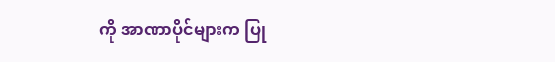ကို အာဏာပိုင်များက ပြု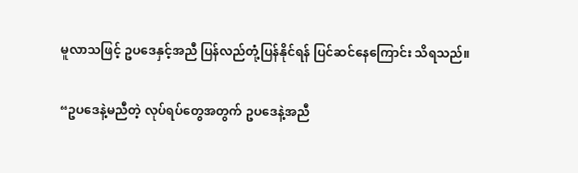မူလာသဖြင့် ဥပဒေနှင့်အညီ ပြန်လည်တုံ့ပြန်နိုင်ရန် ပြင်ဆင်နေကြောင်း သိရသည်။

“ဥပဒေနဲ့မညီတဲ့ လုပ်ရပ်တွေအတွက် ဥပဒေနဲ့အညီ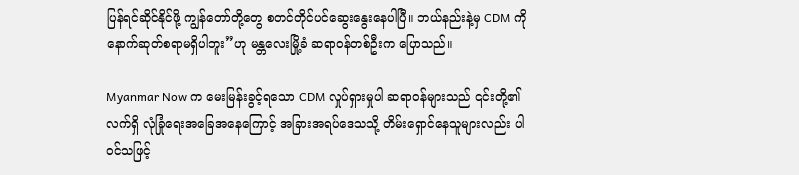ပြန်ရင်ဆိုင်နိုင်ဖို့ ကျွန်တော်တို့တွေ စတင်တိုင်ပင်ဆွေးနွေးနေပါပြီ။ ဘယ်နည်းနဲ့မှ CDM ကို နောက်ဆုတ်စရာမရှိပါဘူး”ဟု မန္တလေးမြို့ခံ ဆရာဝန်တစ်ဦးက ပြောသည်။

Myanmar Now က မေးမြန်းခွင့်ရသော CDM လှုပ်ရှားမှုပါ ဆရာဝန်များသည် ၎င်းတို့၏ လက်ရှိ လုံခြုံရေးအခြေအနေကြောင့် အခြားအရပ်ဒေသသို့ တိမ်းရှောင်နေသူများလည်း ပါဝင်သဖြင့်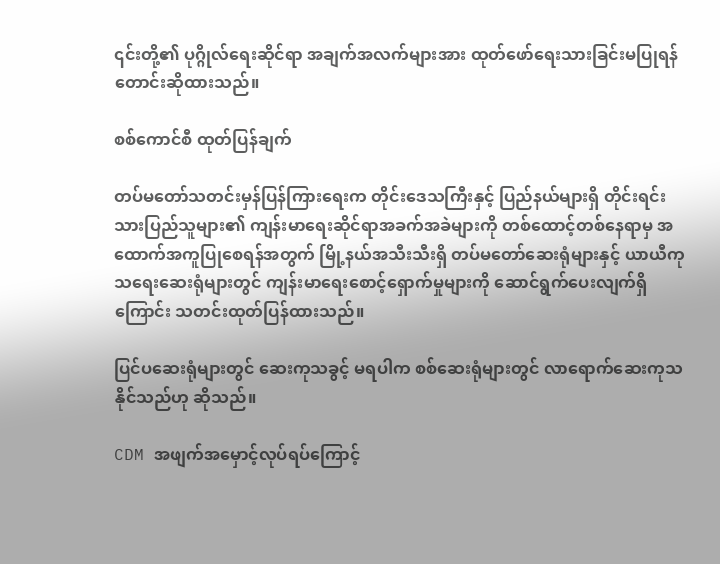၎င်းတို့၏ ပုဂ္ဂိုလ်ရေးဆိုင်ရာ အချက်အလက်များအား ထုတ်ဖော်ရေးသားခြင်းမပြုရန် တောင်းဆိုထားသည်။

စစ်ကောင်စီ ထုတ်ပြန်ချက်

တပ်မတော်သတင်းမှန်ပြန်ကြားရေးက တိုင်းဒေသကြီးနှင့် ပြည်နယ်များရှိ တိုင်းရင်းသားပြည်သူများ၏ ကျန်းမာရေးဆိုင်ရာအခက်အခဲများကို တစ်ထောင့်တစ်နေရာမှ အထောက်အကူပြုစေရန်အတွက် မြို့နယ်အသီးသီးရှိ တပ်မတော်ဆေးရုံများနှင့် ယာယီကုသရေးဆေးရုံများတွင် ကျန်းမာရေးစောင့်ရှောက်မှုများကို ဆောင်ရွက်ပေးလျက်ရှိကြောင်း သတင်းထုတ်ပြန်ထားသည်။

ပြင်ပဆေးရုံများတွင် ဆေးကုသခွင့် မရပါက စစ်ဆေးရုံများတွင် လာရောက်ဆေးကုသနိုင်သည်ဟု ဆိုသည်။

CDM အဖျက်အမှောင့်လုပ်ရပ်ကြောင့်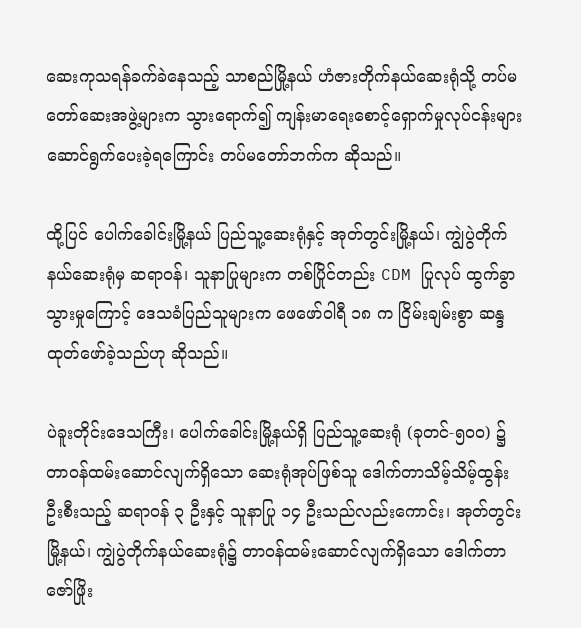ဆေးကုသရန်ခက်ခဲနေသည့် သာစည်မြို့နယ် ဟံဇားတိုက်နယ်ဆေးရုံသို့ တပ်မတော်ဆေးအဖွဲ့များက သွားရောက်၍ ကျန်းမာရေးစောင့်ရှောက်မှုလုပ်ငန်းများ ဆောင်ရွက်ပေးခဲ့ရကြောင်း တပ်မတော်ဘက်က ဆိုသည်။

ထို့ပြင် ပေါက်ခေါင်းမြို့နယ် ပြည်သူ့ဆေးရုံနှင့် အုတ်တွင်းမြို့နယ်၊ ကျွဲပွဲတိုက်နယ်ဆေးရုံမှ ဆရာဝန်၊ သူနာပြုများက တစ်ပြိုင်တည်း CDM ပြုလုပ် ထွက်ခွာသွားမှုကြောင့် ဒေသခံပြည်သူများက ဖေဖော်ဝါရီ ၁၈ က ငြိမ်းချမ်းစွာ ဆန္ဒထုတ်ဖော်ခဲ့သည်ဟု ဆိုသည်။

ပဲခူးတိုင်းဒေသကြီး၊ ပေါက်ခေါင်းမြို့နယ်ရှိ ပြည်သူ့ဆေးရုံ (ခုတင်-၅၀၀) ၌ တာဝန်ထမ်းဆောင်လျက်ရှိသော ဆေးရုံအုပ်ဖြစ်သူ ဒေါက်တာသိမ့်သိမ့်ထွန်း ဦးစီးသည့် ဆရာဝန် ၃ ဦးနှင့် သူနာပြု ၁၄ ဦးသည်လည်းကောင်း၊ အုတ်တွင်းမြို့နယ်၊ ကျွဲပွဲတိုက်နယ်ဆေးရုံ၌ တာဝန်ထမ်းဆောင်လျက်ရှိသော ဒေါက်တာဇော်ဖြိုး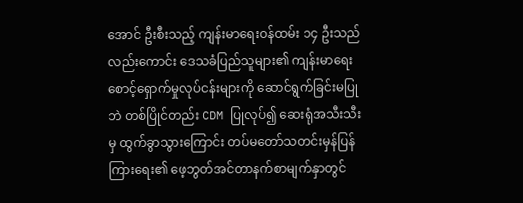အောင် ဦးစီးသည့် ကျန်းမာရေးဝန်ထမ်း ၁၄ ဦးသည်လည်းကောင်း ဒေသခံပြည်သူများ၏ ကျန်းမာရေးစောင့်ရှောက်မှုလုပ်ငန်းများကို ဆောင်ရွက်ခြင်းမပြုဘဲ တစ်ပြိုင်တည်း CDM ပြုလုပ်၍ ဆေးရုံအသီးသီးမှ ထွက်ခွာသွားကြောင်း တပ်မတော်သတင်းမှန်ပြန်ကြားရေး၏ ဖေ့ဘွတ်အင်တာနက်စာမျက်နှာတွင်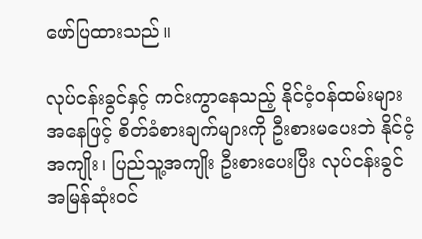ဖော်ပြထားသည်။

လုပ်ငန်းခွင်နှင့် ကင်းကွာနေသည့် နိုင်ငံ့ဝန်ထမ်းများအနေဖြင့် စိတ်ခံစားချက်များကို ဦးစားမပေးဘဲ နိုင်ငံ့အကျိုး၊ ပြည်သူ့အကျိုး ဦးစားပေးပြီး လုပ်ငန်းခွင် အမြန်ဆုံးဝင်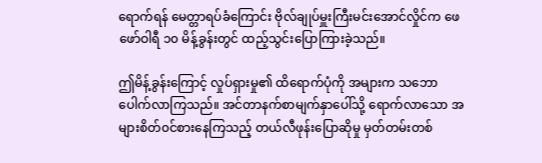ရောက်ရန် မေတ္တာရပ်ခံကြောင်း ဗိုလ်ချုပ်မှူးကြီးမင်းအောင်လှိုင်က ဖေဖော်ဝါရီ ၁၀ မိန့်ခွန်းတွင် ထည့်သွင်းပြောကြားခဲ့သည်။

ဤမိန့်ခွန်းကြောင့် လှုပ်ရှားမှု၏ ထိရောက်ပုံကို အများက သဘောပေါက်လာကြသည်။ အင်တာနက်စာမျက်နှာပေါ်သို့ ရောက်လာသော အများစိတ်၀င်စားနေကြသည့် တယ်လီဖုန်းပြောဆိုမှု မှတ်တမ်းတစ်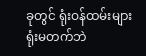ခုတွင် ရုံးဝန်ထမ်းများ ရုံးမတက်ဘဲ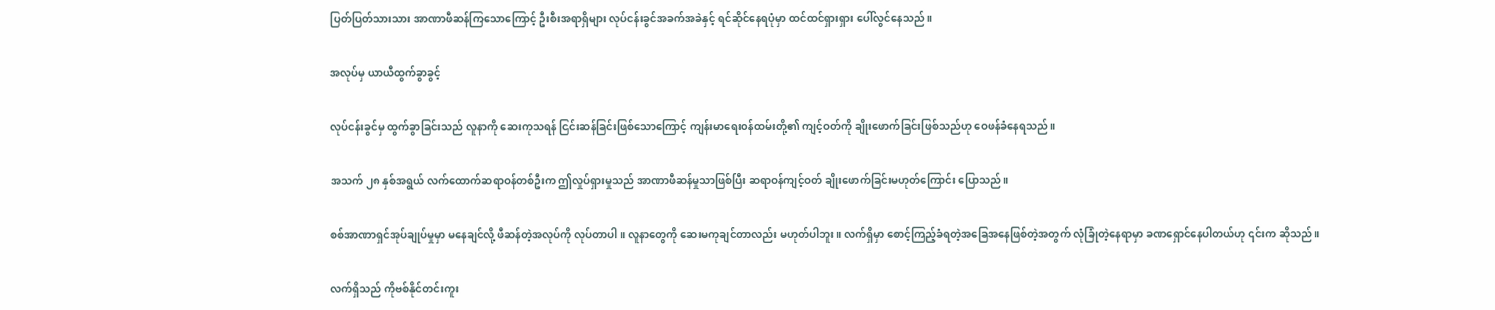ပြတ်ပြတ်သားသား အာဏာဖီဆန်ကြသောကြောင့် ဦးစီးအရာရှိများ လုပ်ငန်းခွင်အခက်အခဲနှင့် ရင်ဆိုင်နေရပုံမှာ ထင်ထင်ရှားရှား ပေါ်လွင်နေသည်။

အလုပ်မှ ယာယီထွက်ခွာခွင့်

လုပ်ငန်းခွင်မှ ထွက်ခွာခြင်းသည် လူနာကို ဆေးကုသရန် ငြင်းဆန်ခြင်းဖြစ်သောကြောင့် ကျန်းမာရေး၀န်ထမ်းတို့၏ ကျင့်ဝတ်ကို ချိုးဖောက်ခြင်းဖြစ်သည်ဟု ဝေဖန်ခံနေရသည်။

အသက် ၂၈ နှစ်အရွယ် လက်ထောက်ဆရာဝန်တစ်ဦးက ဤလှုပ်ရှားမှုသည် အာဏာဖီဆန်မှုသာဖြစ်ပြီး ဆရာဝန်ကျင့်ဝတ် ချိုးဖောက်ခြင်းမဟုတ်ကြောင်း ပြောသည်။

စစ်အာဏာရှင်အုပ်ချုပ်မှုမှာ မနေချင်လို့ ဖီဆန်တဲ့အလုပ်ကို လုပ်တာပါ။ လူနာတွေကို ဆေးမကုချင်တာလည်း မဟုတ်ပါဘူး။ လက်ရှိမှာ စောင့်ကြည့်ခံရတဲ့အခြေအနေဖြစ်တဲ့အတွက် လုံခြုံတဲ့နေရာမှာ ခဏရှောင်နေပါတယ်ဟု ၎င်းက ဆိုသည်။

လက်ရှိသည် ကိုဗစ်နိုင်တင်းကူး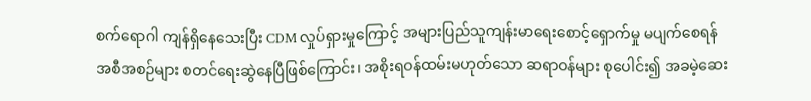စက်ရောဂါ ကျန်ရှိနေသေးပြီး CDM လှုပ်ရှားမှုကြောင့် အများပြည်သူကျန်းမာရေးစောင့်ရှောက်မှု မပျက်စေရန် အစီအစဉ်များ စတင်ရေးဆွဲနေပြီဖြစ်ကြောင်း၊ အစိုးရဝန်ထမ်းမဟုတ်သော ဆရာဝန်များ စုပေါင်း၍ အခမဲ့ဆေး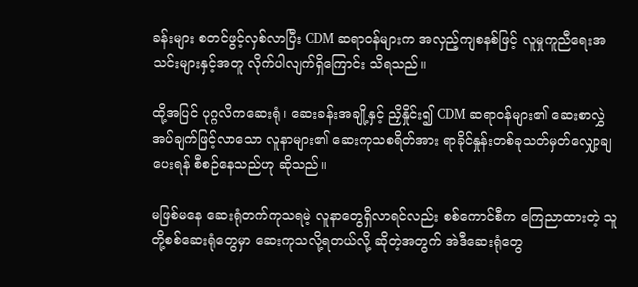ခန်းများ စတင်ဖွင့်လှစ်လာပြီး CDM ဆရာဝန်များက အလှည့်ကျစနစ်ဖြင့် လူမှုကူညီရေးအသင်းများနှင့်အတူ လိုက်ပါလျက်ရှိကြောင်း သိရသည်။

ထို့အပြင် ပုဂ္ဂလိကဆေးရုံ၊ ဆေးခန်းအချို့နှင့် ညှိနှိုင်း၍ CDM ဆရာဝန်များ၏ ဆေးစာလွှဲအပ်ချက်ဖြင့်လာသော လူနာများ၏ ဆေးကုသစရိတ်အား ရာခိုင်နှုန်းတစ်ခုသတ်မှတ်လျှော့ချပေးရန် စီစဉ်နေသည်ဟု ဆိုသည်။

မဖြစ်မနေ ဆေးရုံတက်ကုသရမဲ့ လူနာတွေရှိလာရင်လည်း စစ်ကောင်စီက ကြေညာထားတဲ့ သူတို့စစ်ဆေးရုံတွေမှာ ဆေးကုသလို့ရတယ်လို့ ဆိုတဲ့အတွက် အဲဒီဆေးရုံတွေ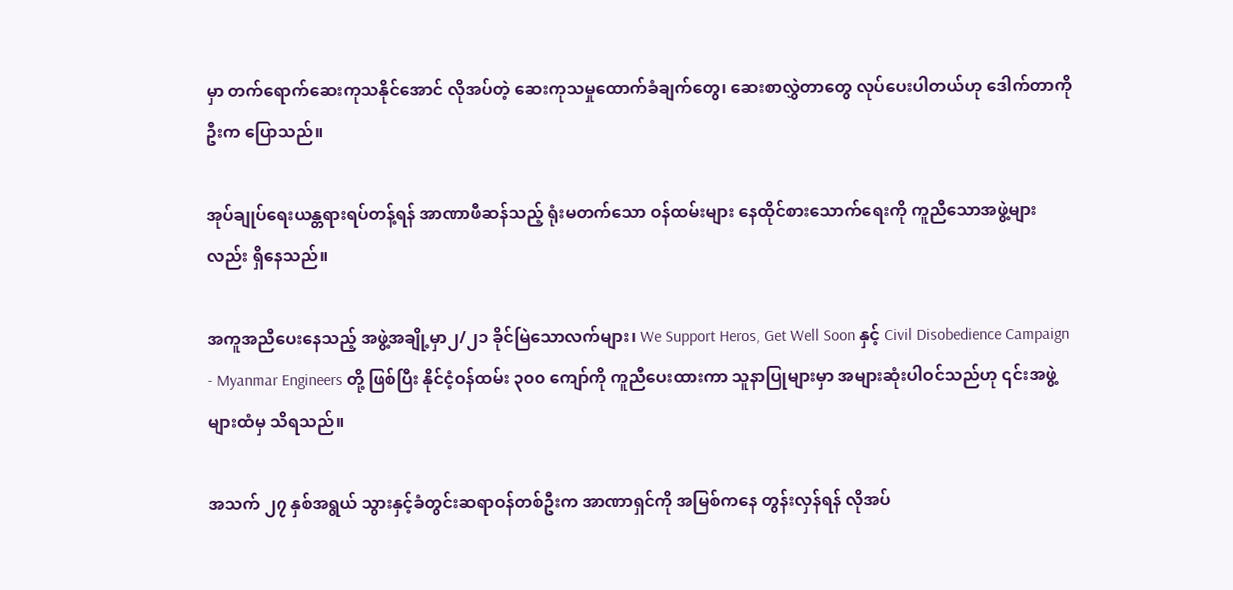မှာ တက်ရောက်ဆေးကုသနိုင်အောင် လိုအပ်တဲ့ ဆေးကုသမှုထောက်ခံချက်တွေ၊ ဆေးစာလွှဲတာတွေ လုပ်ပေးပါတယ်ဟု ဒေါက်တာကိုဦးက ပြောသည်။

အုပ်ချုပ်ရေးယန္တရားရပ်တန့်ရန် အာဏာဖီဆန်သည့် ရုံးမတက်သော ဝန်ထမ်းများ နေထိုင်စားသောက်ရေးကို ကူညီသောအဖွဲ့များလည်း ရှိနေသည်။

အကူအညီပေးနေသည့် အဖွဲ့အချို့မှာ၂/၂၁ ခိုင်မြဲသောလက်များ၊ We Support Heros, Get Well Soon နှင့် Civil Disobedience Campaign - Myanmar Engineers တို့ ဖြစ်ပြီး နိုင်ငံ့ဝန်ထမ်း ၃၀၀ ကျော်ကို ကူညီပေးထားကာ သူနာပြုများမှာ အများဆုံးပါဝင်သည်ဟု ၎င်းအဖွဲ့များထံမှ သိရသည်။

အသက် ၂၇ နှစ်အရွယ် သွားနှင့်ခံတွင်းဆရာဝန်တစ်ဦးက အာဏာရှင်ကို အမြစ်ကနေ တွန်းလှန်ရန် လိုအပ်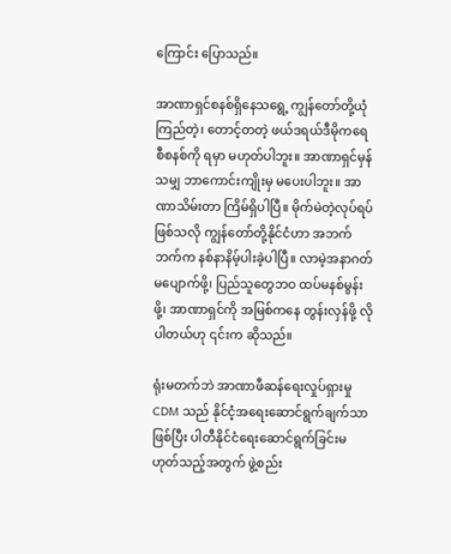ကြောင်း ပြောသည်။

အာဏာရှင်စနစ်ရှိနေသရွေ့ ကျွန်တော်တို့ယုံကြည်တဲ့၊ တောင့်တတဲ့ ဖယ်ဒရယ်ဒီမိုကရေစီစနစ်ကို ရမှာ မဟုတ်ပါဘူး။ အာဏာရှင်မှန်သမျှ ဘာကောင်းကျိုးမှ မပေးပါဘူး။ အာဏာသိမ်းတာ ကြိမ်ရှိပါပြီ။ မိုက်မဲတဲ့လုပ်ရပ်ဖြစ်သလို ကျွန်တော်တို့နိုင်ငံဟာ အဘက်ဘက်က နစ်နာနိမ့်ပါးခဲ့ပါပြီ။ လာမဲ့အနာဂတ်မပျောက်ဖို့၊ ပြည်သူတွေဘဝ ထပ်မနစ်မွန်းဖို့၊ အာဏာရှင်ကို အမြစ်ကနေ တွန်းလှန်ဖို့ လိုပါတယ်ဟု ၎င်းက ဆိုသည်။

ရုံးမတက်ဘဲ အာဏာဖီဆန်ရေးလှုပ်ရှားမှု CDM သည် နိုင်ငံ့အရေးဆောင်ရွက်ချက်သာဖြစ်ပြီး ပါတီနိုင်ငံရေးဆောင်ရွက်ခြင်းမဟုတ်သည့်အတွက် ဖွဲ့စည်း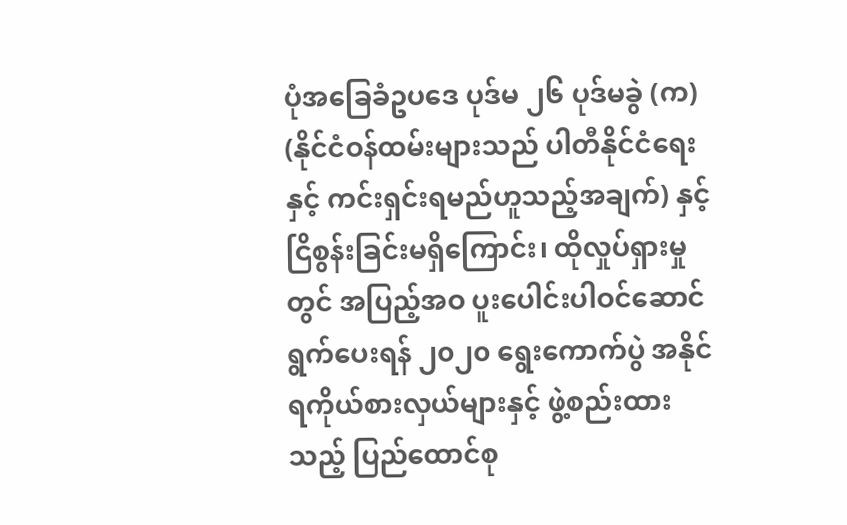ပုံအခြေခံဥပဒေ ပုဒ်မ ၂၆ ပုဒ်မခွဲ (က) (နိုင်ငံဝန်ထမ်းများသည် ပါတီနိုင်ငံရေးနှင့် ကင်းရှင်းရမည်ဟူသည့်အချက်) နှင့် ငြိစွန်းခြင်းမရှိကြောင်း၊ ထိုလှုပ်ရှားမှုတွင် အပြည့်အဝ ပူးပေါင်းပါဝင်ဆောင်ရွက်ပေးရန် ၂၀၂၀ ရွေးကောက်ပွဲ အနိုင်ရကိုယ်စားလှယ်များနှင့် ဖွဲ့စည်းထားသည့် ပြည်ထောင်စု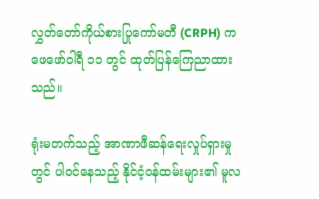လွှတ်တော်ကိုယ်စားပြုကော်မတီ (CRPH) က ဖေဖော်ဝါရီ ၁၁ တွင် ထုတ်ပြန်ကြေညာထားသည်။

ရုံးမတက်သည့် အာဏာဖီဆန်ရေးလှုပ်ရှားမှုတွင် ပါဝင်နေသည့် နိုင်ငံ့ဝန်ထမ်းများ၏ မူလ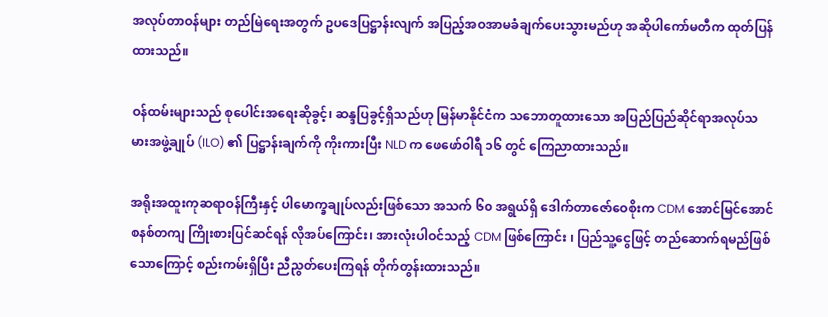အလုပ်တာဝန်များ တည်မြဲရေးအတွက် ဥပဒေပြဋ္ဌာန်းလျက် အပြည့်အဝအာမခံချက်ပေးသွားမည်ဟု အဆိုပါကော်မတီက ထုတ်ပြန်ထားသည်။

ဝန်ထမ်းများသည် စုပေါင်းအရေးဆိုခွင့်၊ ဆန္ဒပြခွင့်ရှိသည်ဟု မြန်မာနိုင်ငံက သဘောတူထားသော အပြည်ပြည်ဆိုင်ရာအလုပ်သမားအဖွဲ့ချုပ် (ILO) ၏ ပြဋ္ဌာန်းချက်ကို ကိုးကားပြီး NLD က ဖေဖော်၀ါရီ ၁၆ တွင် ကြေညာထားသည်။

အရိုးအထူးကုဆရာဝန်ကြီးနှင့် ပါမောက္ခချုပ်လည်းဖြစ်သော အသက် ၆၀ အရွယ်ရှိ ဒေါက်တာဇော်ဝေစိုးက CDM အောင်မြင်အောင် စနစ်တကျ ကြိုးစားပြင်ဆင်ရန် လိုအပ်ကြောင်း၊ အားလုံးပါဝင်သည့် CDM ဖြစ်ကြောင်း ၊ ပြည်သူ့ငွေဖြင့် တည်ဆောက်ရမည်ဖြစ်သောကြောင့် စည်းကမ်းရှိပြီး ညီညွတ်ပေးကြရန် တိုက်တွန်းထားသည်။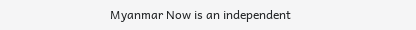Myanmar Now is an independent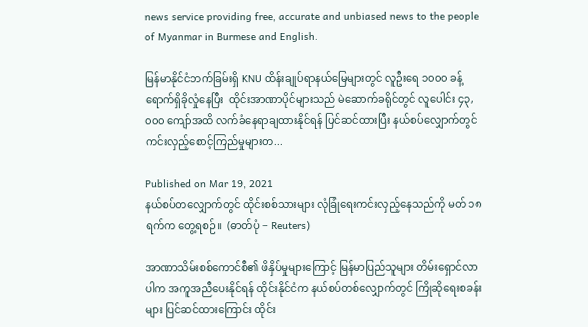news service providing free, accurate and unbiased news to the people of Myanmar in Burmese and English.

မြန်မာနိုင်ငံဘက်ခြမ်းရှိ KNU ထိန်းချုပ်ရာနယ်မြေများတွင် လူဦးရေ ၁၀၀၀ ခန့် ရောက်ရှိခိုလှုံနေပြီး  ထိုင်းအာဏာပိုင်များသည် မဲဆောက်ခရိုင်တွင် လူပေါင်း ၄၃,၀၀၀ ကျော်အထိ လက်ခံနေရာချထားနိုင်ရန် ပြင်ဆင်ထားပြီး နယ်စပ်လျှောက်တွင် ကင်းလှည့်စောင့်ကြည်မှုများတ...

Published on Mar 19, 2021
နယ်စပ်တလျှောက်တွင် ထိုင်းစစ်သားများ လုံခြုံရေးကင်းလှည့်နေသည်ကို မတ် ၁၈ ရက်က တွေ့ရစဉ်။  (ဓာတ်ပုံ − Reuters)

အာဏာသိမ်းစစ်ကောင်စီ၏ ဖိနှိပ်မှုများကြောင့် မြန်မာပြည်သူများ တိမ်းရှောင်လာပါက အကူအညီပေးနိုင်ရန် ထိုင်းနိုင်ငံက နယ်စပ်တစ်လျှောက်တွင် ကြိုဆိုရေးစခန်းများ ပြင်ဆင်ထားကြောင်း ထိုင်း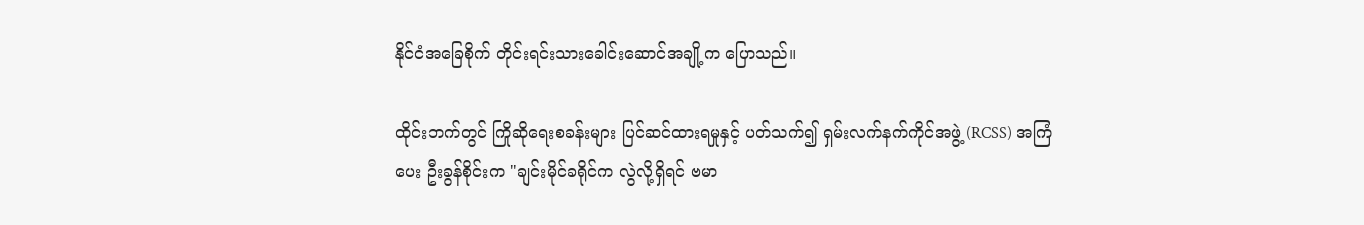နိုင်ငံအခြေစိုက် တိုင်းရင်းသားခေါင်းဆောင်အချို့က ပြောသည်။

ထိုင်းဘက်တွင် ကြိုဆိုရေးစခန်းများ ပြင်ဆင်ထားရမှုနှင့် ပတ်သက်၍ ရှမ်းလက်နက်ကိုင်အဖွဲ့ (RCSS) အကြံပေး ဦးခွန်စိုင်းက "ချင်းမိုင်ခရိုင်က လွဲလို့ရှိရင် ဗမာ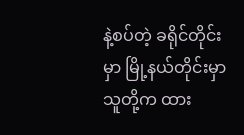နဲ့စပ်တဲ့ ခရိုင်တိုင်းမှာ မြို့နယ်တိုင်းမှာ သူတို့က ထား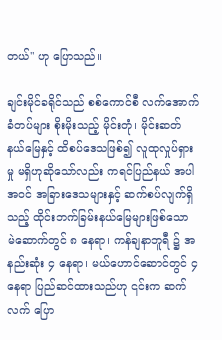တယ်" ဟု ပြောသည်။

ချင်းမိုင်ခရိုင်သည် စစ်ကောင်စီ လက်အောက်ခံတပ်များ စိုးမိုးသည့် မိုင်းတုံ၊ မိုင်းဆတ် နယ်မြေနှင့် ထိစပ်ဒေသဖြစ်၍ လူထုလှုပ်ရှားမှု မရှိဟုဆိုသော်လည်း ကရင်ပြည်နယ် အပါအဝင် အခြားဒေသများနှင့် ဆက်စပ်လျက်ရှိသည့် ထိုင်းဘက်ခြမ်းနယ်မြေများဖြစ်သော မဲ‌ဆောက်တွင် ၈ နေရာ၊ ကန်ချနာဘူရီ ၌ အနည်းဆုံး ၄ နေရာ၊ မယ်ဟောင်ဆောင်တွင် ၄ နေရာ ပြည်ဆင်ထားသည်ဟု ၎င်းက ဆက်လက် ပြော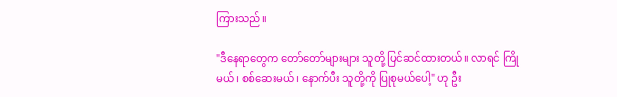ကြားသည်။

"ဒီနေရာတွေက တော်တော်များများ သူတို့ ပြင်ဆင်ထားတယ်။ လာရင် ကြိုမယ်၊ စစ်ဆေးမယ်၊ နောက်ပီး သူတို့ကို ပြုစုမယ်ပေါ့" ဟု ဦး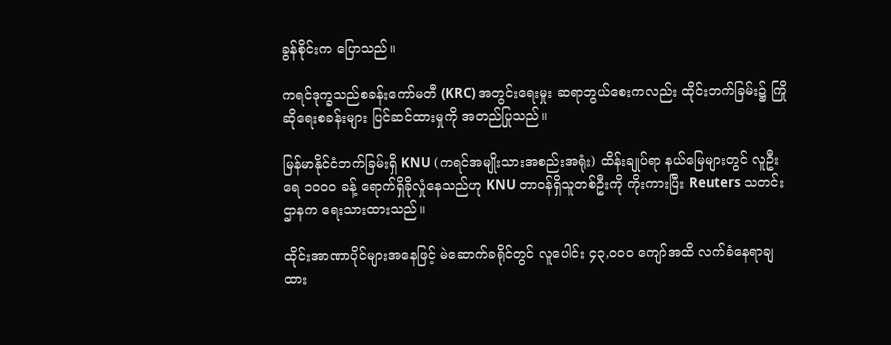ခွန်စိုင်းက ပြောသည်။

ကရင်ဒုက္ခသည်စခန်းကော်မတီ (KRC) အတွင်းရေးမှုး ဆရာဘွယ်စေးကလည်း ထိုင်းဘက်ခြမ်း၌ ကြိုဆိုရေးစခန်းများ ပြင်ဆင်ထားမှုကို အတည်ပြုသည်။

မြန်မာနိုင်ငံဘက်ခြမ်းရှိ KNU (ကရင်အမျိုးသားအစည်းအရုံး) ထိန်းချုပ်ရာ နယ်မြေများတွင် လူဦးရေ ၁၀၀၀ ခန့် ရောက်ရှိခိုလှုံနေသည်ဟု KNU တာဝန်ရှိသူတစ်ဦးကို ကိုးကားပြီး Reuters သတင်းဌာနက ရေးသားထားသည်။

ထိုင်းအာဏာပိုင်များအနေဖြင့် မဲဆောက်ခရိုင်တွင် လူပေါင်း ၄၃,၀၀၀ ကျော်အထိ လက်ခံနေရာချထား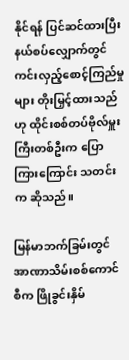နိုင်ရန် ပြင်ဆင်ထားပြီး နယ်စပ်လျှောက်တွင် ကင်းလှည့်စောင့်ကြည်မှုများ တိုးမြှင့်ထားသည်ဟု ထိုင်းစစ်တပ်ဗိုလ်မှူးကြီးတစ်ဦးက ပြောကြားကြောင်း သတင်းက ဆိုသည်။

မြန်မာဘက်ခြမ်းတွင် အာဏာသိမ်းစစ်ကောင်စီက ဖြိုခွင်းနှိမ်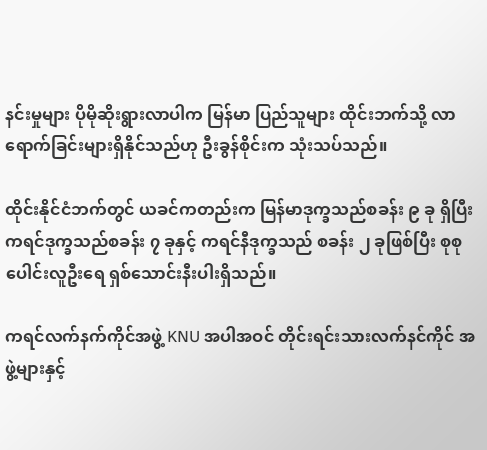နင်းမှုများ ပိုမိုဆိုးရွားလာပါက မြန်မာ ပြည်သူများ ထိုင်းဘက်သို့ လာရောက်ခြင်းများရှိနိုင်သည်ဟု ဦးခွန်စိုင်းက သုံးသပ်သည်။

ထိုင်းနိုင်ငံဘက်တွင် ယခင်ကတည်းက မြန်မာဒုက္ခသည်စခန်း ၉ ခု ရှိပြီး ကရင်ဒုက္ခသည်စခန်း ၇ ခုနှင့် ကရင်နီဒုက္ခသည် စခန်း ၂ ခုဖြစ်ပြီး စုစုပေါင်းလူဦးရေ ရှစ်သောင်းနီးပါးရှိသည်။

ကရင်လက်နက်ကိုင်အဖွဲ့ KNU အပါအဝင် တိုင်းရင်းသားလက်နင်ကိုင် အဖွဲ့များနှင့်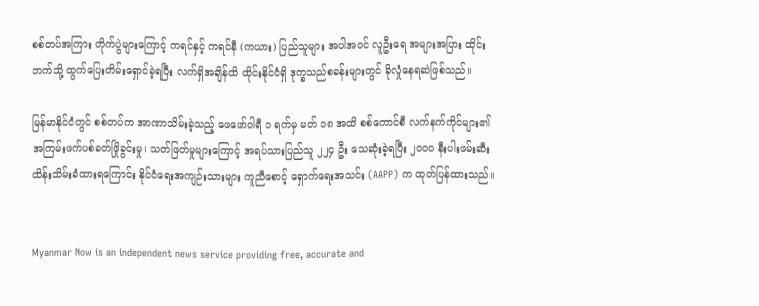စစ်တပ်အကြား တိုက်ပွဲများကြောင့် ကရင်နှင့် ကရင်နီ (ကယား) ပြည်သူများ အပါအဝင် လူဦးရေ အများအပြား ထိုင်းဘက်သို့ ထွက်ပြေးတိမ်းရှောင်ခဲ့ရပြီး လက်ရှိအချိန်ထိ ထိုင်းနိုင်ငံရှိ ဒုက္ခသည်စခန်းများတွင် ခိုလှုံနေရဆဲဖြစ်သည်။

မြန်မာနိုင်ငံတွင် စစ်တပ်က အာဏာသိမ်းခဲ့သည့် ဖေဖော်ဝါရီ ၁ ရက်မှ မတ် ၁၈ အထိ စစ်ကောင်စီ လက်နက်ကိုင်များ၏ အကြမ်းဖက်ပစ်ခတ်ဖြိုခွင်းမှု၊ သတ်ဖြတ်မှုများကြောင့် အရပ်သားပြည်သူ ၂၂၄ ဦး သေဆုံးခဲ့ရပြီး ၂၀၀၀ နီးပါးဖမ်းဆီးထိန်းသိမ်းခံထားရကြောင်း နိုင်ငံရေးအကျဉ်းသားများ ကူညီစောင့် ရှောက်ရေးအသင်း (AAPP) က ထုတ်ပြန်ထားသည်။


Myanmar Now is an independent news service providing free, accurate and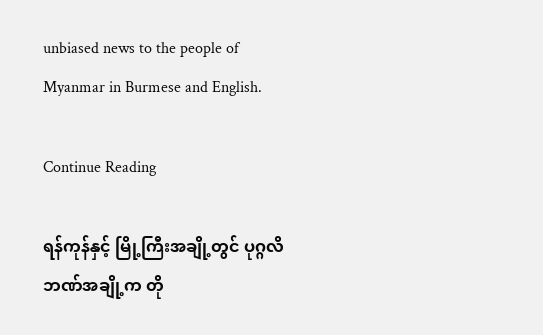unbiased news to the people of Myanmar in Burmese and English.

Continue Reading

ရန်ကုန်နှင့် မြို့ကြီးအချို့တွင် ပုဂ္ဂလိဘဏ်အချို့က တို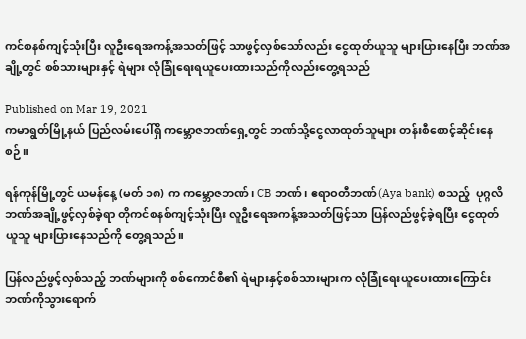ကင်စနစ်ကျင့်သုံးပြီး လူဦးရေအကန့်အသတ်ဖြင့် သာဖွင့်လှစ်သော်လည်း ငွေထုတ်ယူသူ များပြားနေပြီး ဘဏ်အချို့တွင် စစ်သားများနှင့် ရဲများ လုံခြုံရေးရယူပေးထားသည်ကိုလည်းတွေ့ရသည်

Published on Mar 19, 2021
ကမာရွတ်မြို့နယ် ပြည်လမ်းပေါ်ရှိ ကမ္ဘောဇဘဏ်ရှေ့တွင် ဘဏ်သို့ငွေလာထုတ်သူများ တန်းစီစောင့်ဆိုင်းနေစဉ်။

ရန်ကုန်မြို့တွင် ယမန်နေ့ (မတ် ၁၈) က ကမ္ဘောဇဘဏ်၊ CB ဘဏ်၊ ဧရာဝတီဘဏ်(Aya bank) စသည့်  ပုဂ္ဂလိဘဏ်အချို့ဖွင့်လှစ်ခဲ့ရာ တိုကင်စနစ်ကျင့်သုံးပြီး လူဦးရေအကန့်အသတ်ဖြင့်သာ ပြန်လည်ဖွင့်ခဲ့ရပြီး ငွေထုတ်ယူသူ များပြားနေသည်ကို တွေ့ရသည်။

ပြန်လည်ဖွင့်လှစ်သည့် ဘဏ်များကို စစ်ကောင်စီ၏ ရဲများနှင့်စစ်သားများက လုံခြုံရေးယူပေးထားကြောင်း ဘဏ်ကိုသွားရောက်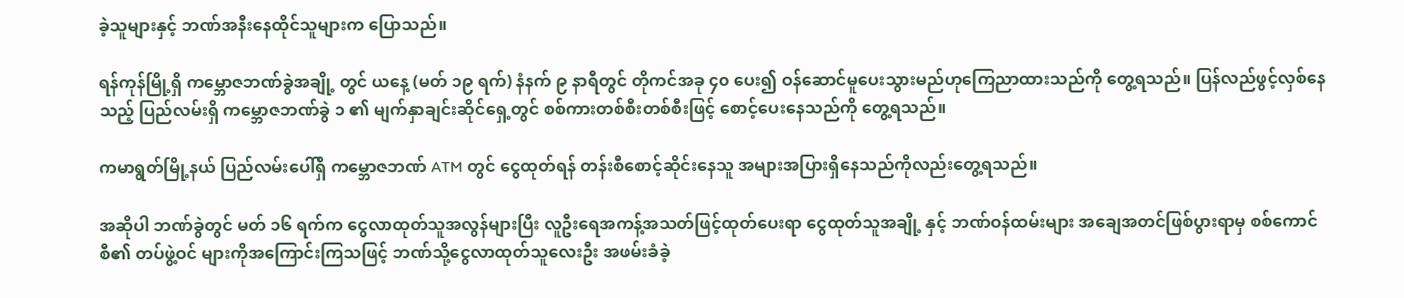ခဲ့သူများနှင့် ဘဏ်အနီးနေထိုင်သူများက ပြောသည်။

ရန်ကုန်မြို့ရှိ ကမ္ဘောဇဘဏ်ခွဲအချို့ တွင် ယနေ့ (မတ် ၁၉ ရက်) နံနက် ၉ နာရီတွင် တိုကင်အခု ၄၀ ပေး၍ ဝန်ဆောင်မူပေးသွားမည်ဟုကြေညာထားသည်ကို တွေ့ရသည်။ ပြန်လည်ဖွင့်လှစ်နေသည့် ပြည်လမ်းရှိ ကမ္ဘောဇဘဏ်ခွဲ ၁ ၏ မျက်နှာချင်းဆိုင်ရှေ့တွင် စစ်ကားတစ်စီးတစ်စီးဖြင့် စောင့်ပေးနေသည်ကို တွေ့ရသည်။

ကမာရွတ်မြို့နယ် ပြည်လမ်းပေါ်ရှိ ကမ္ဘောဇဘဏ် ATM တွင် ငွေထုတ်ရန် တန်းစီစောင့်ဆိုင်းနေသူ အများအပြားရှိနေသည်ကိုလည်းတွေ့ရသည်။

အဆိုပါ ဘဏ်ခွဲတွင် မတ် ၁၆ ရက်က ငွေလာထုတ်သူအလွန်များပြီး လူဦးရေအကန့်အသတ်ဖြင့်ထုတ်ပေးရာ ငွေထုတ်သူအချို့ နှင့် ဘဏ်ဝန်ထမ်းများ အချေအတင်ဖြစ်ပွားရာမှ စစ်ကောင်စီ၏ တပ်ဖွဲ့ဝင် များကိုအကြောင်းကြသဖြင့် ဘဏ်သို့ငွေလာထုတ်သူလေးဦး အဖမ်းခံခဲ့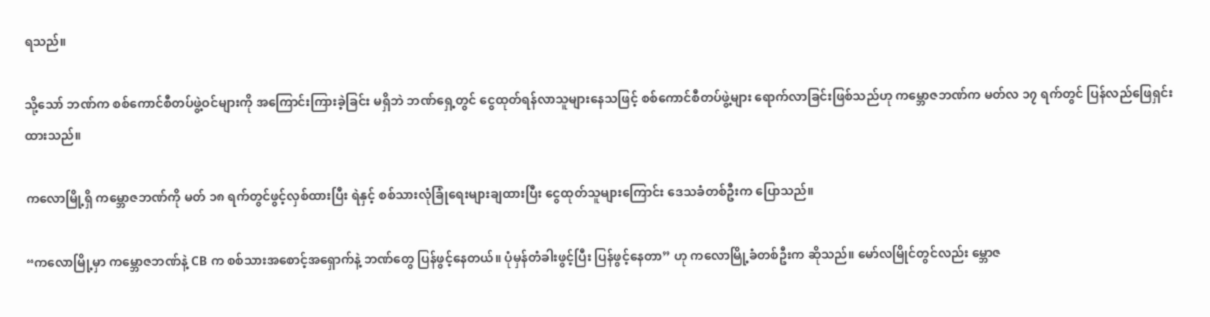ရသည်။

သို့သော် ဘဏ်က စစ်ကောင်စီတပ်ဖွဲ့ဝင်များကို အကြောင်းကြားခဲ့ခြင်း မရှိဘဲ ဘဏ်ရှေ့တွင် ငွေထုတ်ရန်လာသူများနေသဖြင့် စစ်ကောင်စီတပ်ဖွဲ့များ ရောက်လာခြင်းဖြစ်သည်ဟု ကမ္ဘောဇဘဏ်က မတ်လ ၁၇ ရက်တွင် ပြန်လည်ဖြေရှင်းထားသည်။

ကလောမြို့ရှိ ကမ္ဘောဇဘဏ်ကို မတ် ၁၈ ရက်တွင်ဖွင့်လှစ်ထားပြီး ရဲနှင့် စစ်သားလုံခြုံရေးများချထားပြီး ငွေထုတ်သူများကြောင်း ဒေသခံတစ်ဦးက ပြောသည်။

“ကလောမြို့မှာ ကမ္ဘောဇဘဏ်နဲ့ CB က စစ်သားအစောင့်အရှောက်နဲ့ ဘဏ်တွေ ပြန်ဖွင့်နေတယ်။ ပုံမှန်တံခါးဖွင့်ပြီး ပြန်ဖွင့်နေတာ” ဟု ကလောမြို့ခံတစ်ဦးက ဆိုသည်။ မော်လမြိုင်တွင်လည်း မ္ဘောဇ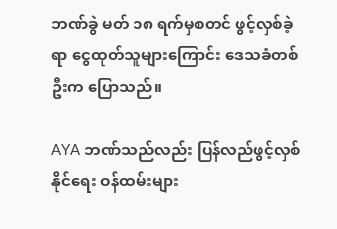ဘဏ်ခွဲ မတ် ၁၈ ရက်မှစတင် ဖွင့်လှစ်ခဲ့ရာ ငွေထုတ်သူများကြောင်း ဒေသခံတစ်ဦးက ပြောသည်။

AYA ဘဏ်သည်လည်း ပြန်လည်ဖွင့်လှစ်နိုင်ရေး ဝန်ထမ်းများ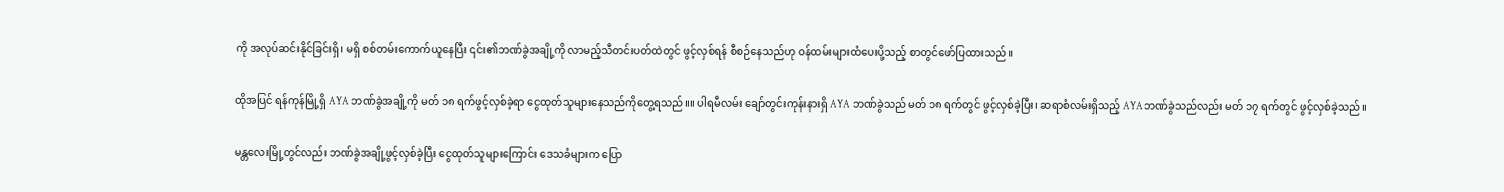ကို အလုပ်ဆင်းနိုင်ခြင်းရှိ၊ မရှိ စစ်တမ်းကောက်ယူနေပြီး ၎င်း၏ဘဏ်ခွဲအချို့ကို လာမည့်သီတင်းပတ်ထဲတွင် ဖွင့်လှစ်ရန် စီစဉ်နေသည်ဟု ဝန်ထမ်းများထံပေးပို့သည့် စာတွင်ဖော်ပြထားသည်။

ထိုအပြင် ရန်ကုန်မြို့ရှိ AYA ဘဏ်ခွဲအချို့ကို မတ် ၁၈ ရက်ဖွင့်လှစ်ခဲ့ရာ ငွေထုတ်သူများနေသည်ကိုတွေ့ရသည်။။ ပါရမီလမ်း ချော်တွင်းကုန်းနားရှိ AYA ဘဏ်ခွဲသည် မတ် ၁၈ ရက်တွင် ဖွင့်လှစ်ခဲ့ပြီး၊ ဆရာစံလမ်းရှိသည့် AYAဘဏ်ခွဲသည်လည်း မတ် ၁၇ ရက်တွင် ဖွင့်လှစ်ခဲ့သည်။

မန္တလေးမြို့တွင်လည်း ဘဏ်ခွဲအချို့ဖွင့်လှစ်ခဲ့ပြီး ငွေထုတ်သူများကြောင်း ဒေသခံများက ပြော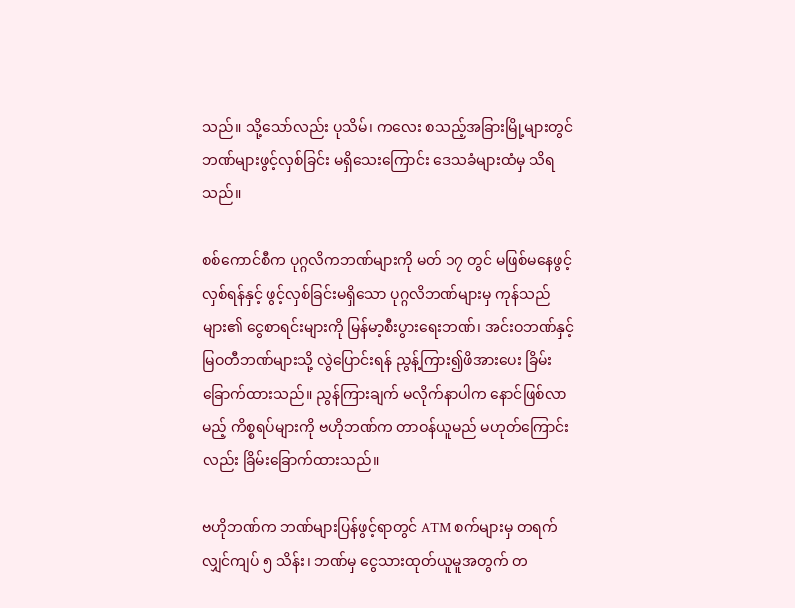သည်။ သို့သော်လည်း ပုသိမ်၊ ကလေး စသည့်အခြားမြို့များတွင် ဘဏ်များဖွင့်လှစ်ခြင်း မရှိသေးကြောင်း ဒေသခံများထံမှ သိရသည်။

စစ်ကောင်စီက ပုဂ္ဂလိကဘဏ်များကို မတ် ၁၇ တွင် မဖြစ်မနေဖွင့်လှစ်ရန်နှင့် ဖွင့်လှစ်ခြင်းမရှိသော ပုဂ္ဂလိဘဏ်များမှ ကုန်သည်များ၏ ငွေစာရင်းများကို မြန်မာ့စီးပွားရေးဘဏ်၊ အင်းဝဘဏ်နှင့် မြဝတီဘဏ်များသို့ လွဲပြောင်းရန် ညွန့်ကြား၍ဖိအားပေး ခြိမ်းခြောက်ထားသည်။ ညွန်ကြားချက် မလိုက်နာပါက နောင်ဖြစ်လာမည့် ကိစ္စရပ်များကို ဗဟိုဘဏ်က တာဝန်ယူမည် မဟုတ်ကြောင်းလည်း ခြိမ်းခြောက်ထားသည်။

ဗဟိုဘဏ်က ဘဏ်များပြန်ဖွင့်ရာတွင် ATM စက်များမှ တရက်လျှင်ကျပ် ၅ သိန်း၊ ဘဏ်မှ ငွေသားထုတ်ယူမူအတွက် တ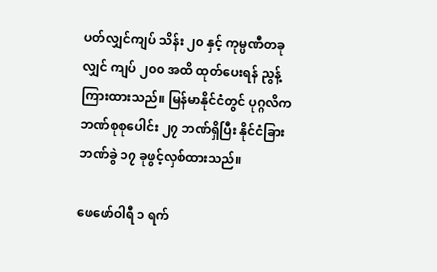ပတ်လျှင်ကျပ် သိန်း ၂၀ နှင့် ကုမ္ပဏီတခုလျှင် ကျပ် ၂၀၀ အထိ ထုတ်ပေးရန် ညွန့်ကြားထားသည်။ မြန်မာနိုင်ငံတွင် ပုဂ္ဂလိက ဘဏ်စုစုပေါင်း ၂၇ ဘဏ်ရှိပြီး နိုင်ငံခြားဘဏ်ခွဲ ၁၇ ခုဖွင့်လှစ်ထားသည်။

ဖေဖော်ဝါရီ ၁ ရက်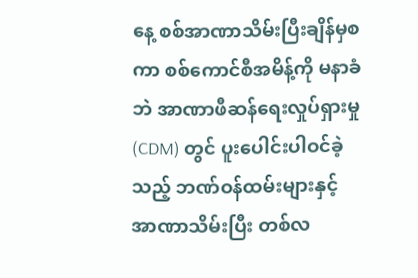နေ့ စစ်အာဏာသိမ်းပြီးချိန်မှစကာ စစ်ကောင်စီအမိန့်ကို မနာခံဘဲ အာဏာဖီဆန်ရေးလှုပ်ရှားမှု (CDM) တွင် ပူးပေါင်းပါဝင်ခဲ့သည့် ဘဏ်ဝန်ထမ်းများနှင့် အာဏာသိမ်းပြီး တစ်လ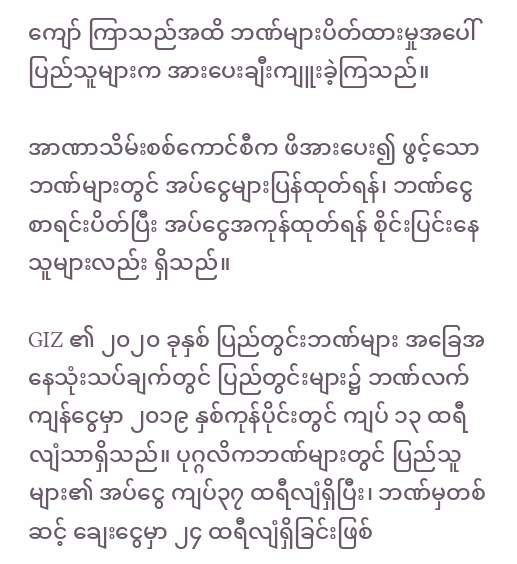ကျော် ကြာသည်အထိ ဘဏ်များပိတ်ထားမှုအပေါ်  ပြည်သူများက အားပေးချီးကျူးခဲ့ကြသည်။

အာဏာသိမ်းစစ်ကောင်စီက ဖိအားပေး၍ ဖွင့်သောဘဏ်များတွင် အပ်ငွေများပြန်ထုတ်ရန်၊ ဘဏ်ငွေစာရင်းပိတ်ပြီး အပ်ငွေအကုန်ထုတ်ရန် စိုင်းပြင်းနေသူများလည်း ရှိသည်။

GIZ ၏ ၂၀၂၀ ခုနှစ် ပြည်တွင်းဘဏ်များ အခြေအနေသုံးသပ်ချက်တွင် ပြည်တွင်းများ၌ ဘဏ်လက်ကျန်ငွေမှာ ၂၀၁၉ နှစ်ကုန်ပိုင်းတွင် ကျပ် ၁၃ ထရီလျံသာရှိသည်။ ပုဂ္ဂလိကဘဏ်များတွင် ပြည်သူများ၏ အပ်ငွေ ကျပ်၃၇ ထရီလျံရှိပြီး၊ ဘဏ်မှတစ်ဆင့် ချေးငွေမှာ ၂၄ ထရီလျံရှိခြင်းဖြစ်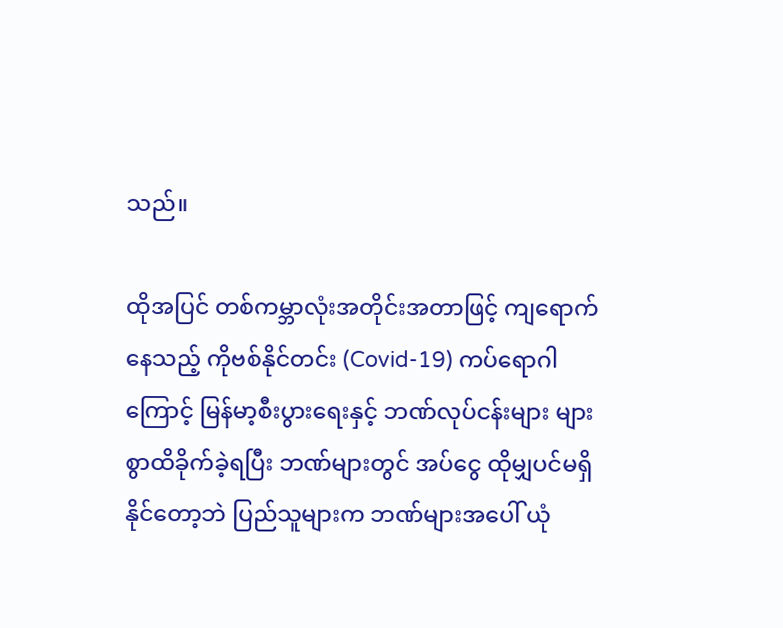သည်။

ထိုအပြင် တစ်ကမ္ဘာလုံးအတိုင်းအတာဖြင့် ကျရောက်နေသည့် ကိုဗစ်နိုင်တင်း (Covid-19) ကပ်ရောဂါကြောင့် မြန်မာ့စီးပွားရေးနှင့် ဘဏ်လုပ်ငန်းများ များစွာထိခိုက်ခဲ့ရပြီး ဘဏ်များတွင် အပ်ငွေ ထိုမျှပင်မရှိနိုင်တော့ဘဲ ပြည်သူများက ဘဏ်များအပေါ် ယုံ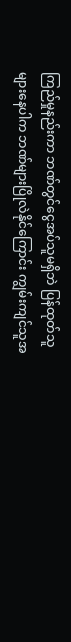ကြည်မှုနည်းကာ ဘဏ်တွင်ငွေအပ်သူမရှိဘဲ ပြန်ထုတ်သူများနေပါက ဘဏ်များပြိုလဲနိုင်ကြောင်း ကျွမ်းကျင်သူအ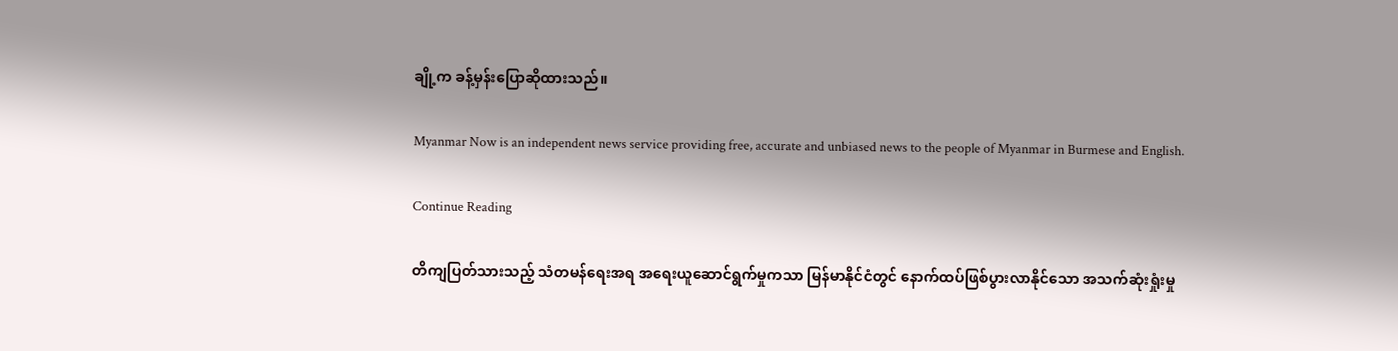ချို့က ခန့်မှန်းပြောဆိုထားသည်။

Myanmar Now is an independent news service providing free, accurate and unbiased news to the people of Myanmar in Burmese and English.

Continue Reading

တိကျပြတ်သားသည့် သံတမန်ရေးအရ အရေးယူဆောင်ရွက်မှုကသာ မြန်မာနိုင်ငံတွင် နောက်ထပ်ဖြစ်ပွားလာနိုင်သော အသက်ဆုံးရှုံးမှု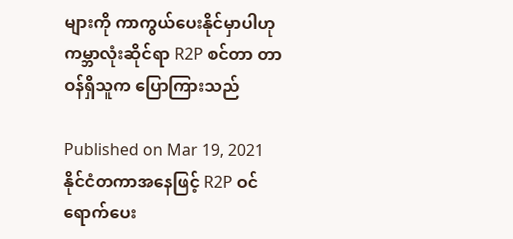များကို ကာကွယ်ပေးနိုင်မှာပါဟု ကမ္ဘာလုံးဆိုင်ရာ R2P စင်တာ တာဝန်ရှိသူက ပြောကြားသည်

Published on Mar 19, 2021
နိုင်ငံတကာအနေဖြင့် R2P ဝင်ရောက်ပေး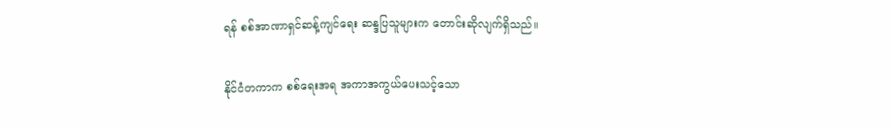ရန် စစ်အာဏာရှင်ဆန့်ကျင်ရေး ဆန္ဒပြသူများက တောင်းဆိုလျက်ရှိသည်။

နိုင်ငံတကာက စစ်ရေးအရ အကာအကွယ်ပေးသင့်သော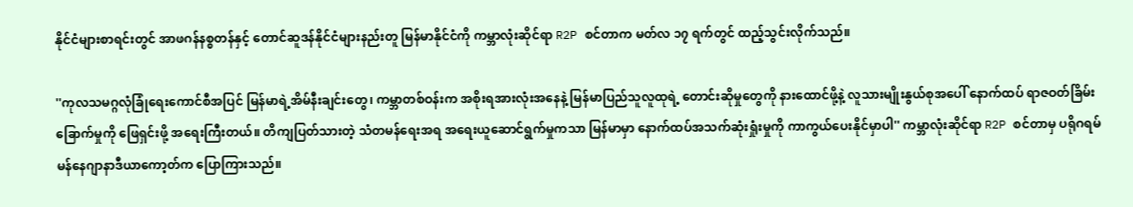နိုင်ငံများစာရင်းတွင် အာဖဂန်နစ္စတန်နှင့် တောင်ဆူဒန်နိုင်ငံများနည်းတူ မြန်မာနိုင်ငံကို ကမ္ဘာလုံးဆိုင်ရာ R2P စင်တာက မတ်လ ၁၇ ရက်တွင် ထည့်သွင်းလိုက်သည်။

''ကုလသမဂ္ဂလုံခြုံရေးကောင်စီအပြင် မြန်မာရဲ့အိမ်နီးချင်းတွေ၊ ကမ္ဘာတစ်ဝန်းက အစိုးရအားလုံးအနေနဲ့ မြန်မာပြည်သူလူထုရဲ့ တောင်းဆိုမှုတွေကို နားထောင်ဖို့နဲ့ လူသားမျိုးနွယ်စုအပေါ် နောက်ထပ် ရာဇဝတ်ခြိမ်းခြောက်မှုကို ဖြေရှင်းဖို့ အရေးကြီးတယ်။ တိကျပြတ်သားတဲ့ သံတမန်ရေးအရ အရေးယူဆောင်ရွက်မှုကသာ မြန်မာမှာ နောက်ထပ်အသက်ဆုံးရှုံးမှုကို ကာကွယ်ပေးနိုင်မှာပါ'' ကမ္ဘာလုံးဆိုင်ရာ R2P စင်တာမှ ပရိုဂရမ်မန်နေဂျာနာဒီယာကော့တ်က ပြောကြားသည်။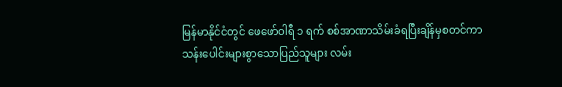မြန်မာနိုင်ငံတွင် ဖေဖော်ဝါရီ ၁ ရက် စစ်အာဏာသိမ်းခံရပြီးချိန်မှစတင်ကာ သန်းပေါင်းများစွာသောပြည်သူများ လမ်း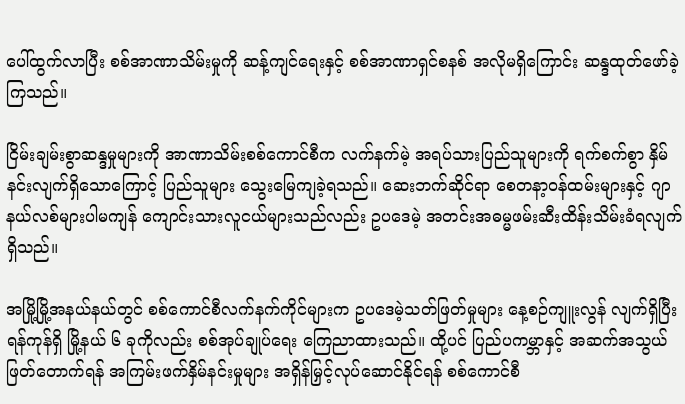ပေါ်ထွက်လာပြီး စစ်အာဏာသိမ်းမှုကို ဆန့်ကျင်ရေးနှင့် စစ်အာဏာရှင်စနစ် အလိုမရှိကြောင်း ဆန္ဒထုတ်ဖော်ခဲ့ကြသည်။

ငြိမ်းချမ်းစွာဆန္ဒမှုများကို အာဏာသိမ်းစစ်ကောင်စီက လက်နက်မဲ့ အရပ်သားပြည်သူများကို ရက်စက်စွာ နှိမ်နင်းလျက်ရှိသောကြောင့် ပြည်သူများ သွေးမြေကျခဲ့ရသည်။ ဆေးဘက်ဆိုင်ရာ စေတနာ့ဝန်ထမ်းများနှင့် ဂျာနယ်လစ်များပါမကျန် ကျောင်းသားလူငယ်များသည်လည်း ဥပဒေမဲ့ အတင်းအဓမ္မဖမ်းဆီးထိန်းသိမ်းခံရလျက်ရှိသည်။

အမြို့မြို့အနယ်နယ်တွင် စစ်ကောင်စီလက်နက်ကိုင်များက ဥပဒေမဲ့သတ်ဖြတ်မှုများ နေ့စဉ်ကျူးလွန် လျက်ရှိပြီး ရန်ကုန်ရှိ မြို့နယ် ၆ ခုကိုလည်း စစ်အုပ်ချုပ်ရေး ကြေညာထားသည်။ ထို့ပင် ပြည်ပကမ္ဘာနှင့် အဆက်အသွယ်ဖြတ်တောက်ရန် အကြမ်းဖက်နှိမ်နင်းမှုများ အရှိန်မြှင့်လုပ်ဆောင်နိုင်ရန် စစ်ကောင်စီ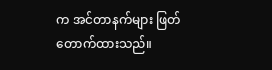က အင်တာနက်များ ဖြတ်တောက်ထားသည်။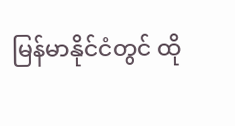မြန်မာနိုင်ငံတွင် ထို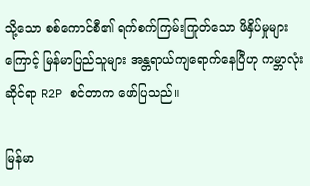သို့သော စစ်ကောင်စီ၏ ရက်စက်ကြမ်းကြုတ်သော ဖိနှိပ်မှုများကြောင့် မြန်မာပြည်သူများ အန္တရာယ်ကျရောက်နေပြီဟု ကမ္ဘာလုံးဆိုင်ရာ R2P စင်တာက ဖော်ပြသည်။

မြန်မာ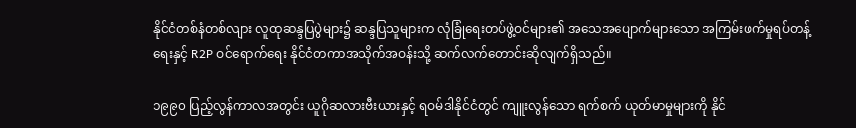နိုင်ငံတစ်နံတစ်လျား လူထုဆန္ဒပြပွဲများ၌ ဆန္ဒပြသူများက လုံခြုံရေးတပ်ဖွဲ့ဝင်များ၏ အသေအပျောက်များသော အကြမ်းဖက်မှုရပ်တန့်ရေးနှင့် R2P ဝင်ရောက်ရေး နိုင်ငံတကာအသိုက်အဝန်းသို့ ဆက်လက်တောင်းဆိုလျက်ရှိသည်။

၁၉၉၀ ပြည့်လွန်ကာလအတွင်း ယူဂိုဆလားဗီးယားနှင့် ရဝမ်ဒါနိုင်ငံတွင် ကျူးလွန်သော ရက်စက် ယုတ်မာမှုများကို နိုင်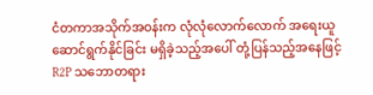ငံတကာအသိုက်အဝန်းက လုံလုံလောက်လောက် အရေးယူ ဆောင်ရွက်နိုင်ခြင်း မရှိခဲ့သည့်အပေါ် တုံ့ပြန်သည့်အနေဖြင့် R2P သဘောတရား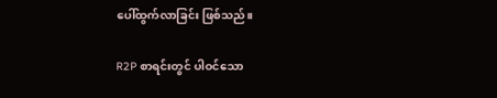ပေါ်ထွက်လာခြင်း ဖြစ်သည်။

R2P စာရင်းတွင် ပါဝင်သော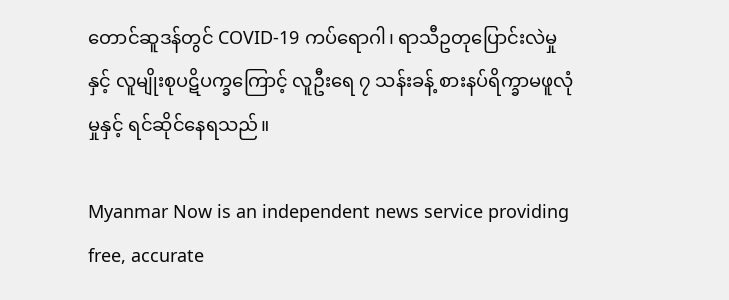တောင်ဆူဒန်တွင် COVID-19 ကပ်ရောဂါ၊ ရာသီဥတုပြောင်းလဲမှုနှင့် လူမျိုးစုပဋိပက္ခကြောင့် လူဦးရေ ၇ သန်းခန့် စားနပ်ရိက္ခာမဖူလုံမှုနှင့် ရင်ဆိုင်နေရသည်။

Myanmar Now is an independent news service providing free, accurate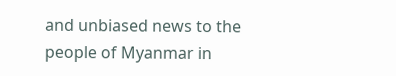and unbiased news to the people of Myanmar in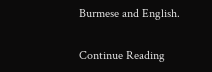Burmese and English.

Continue Reading